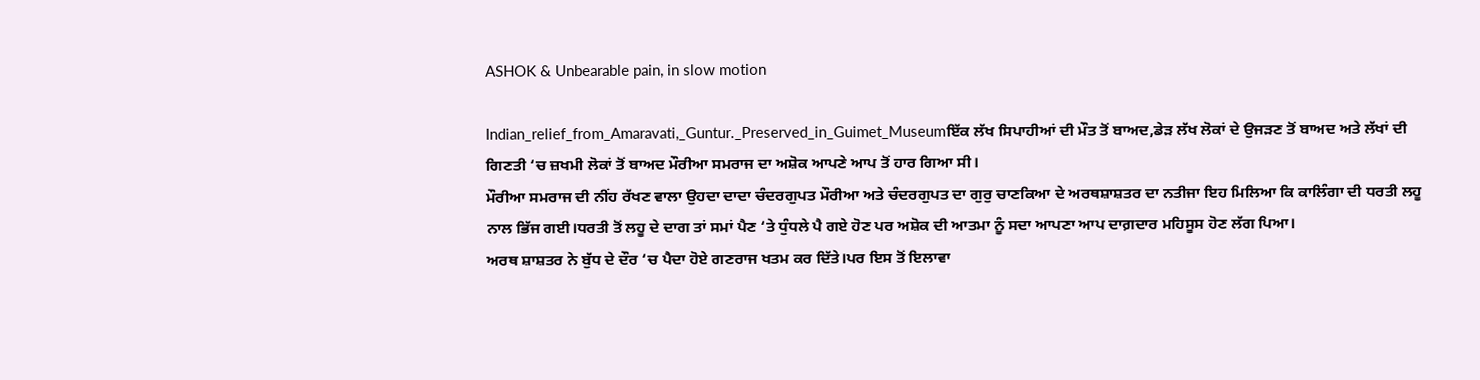ASHOK & Unbearable pain, in slow motion

Indian_relief_from_Amaravati,_Guntur._Preserved_in_Guimet_Museumਇੱਕ ਲੱਖ ਸਿਪਾਹੀਆਂ ਦੀ ਮੌਤ ਤੋਂ ਬਾਅਦ,ਡੇੜ ਲੱਖ ਲੋਕਾਂ ਦੇ ਉਜੜਣ ਤੋਂ ਬਾਅਦ ਅਤੇ ਲੱਖਾਂ ਦੀ ਗਿਣਤੀ ‘ਚ ਜ਼ਖਮੀ ਲੋਕਾਂ ਤੋਂ ਬਾਅਦ ਮੌਰੀਆ ਸਮਰਾਜ ਦਾ ਅਸ਼ੋਕ ਆਪਣੇ ਆਪ ਤੋਂ ਹਾਰ ਗਿਆ ਸੀ।
ਮੌਰੀਆ ਸਮਰਾਜ ਦੀ ਨੀਂਹ ਰੱਖਣ ਵਾਲਾ ਉਹਦਾ ਦਾਦਾ ਚੰਦਰਗੁਪਤ ਮੌਰੀਆ ਅਤੇ ਚੰਦਰਗੁਪਤ ਦਾ ਗੁਰੁ ਚਾਣਕਿਆ ਦੇ ਅਰਥਸ਼ਾਸ਼ਤਰ ਦਾ ਨਤੀਜਾ ਇਹ ਮਿਲਿਆ ਕਿ ਕਾਲਿੰਗਾ ਦੀ ਧਰਤੀ ਲਹੂ ਨਾਲ ਭਿੱਜ ਗਈ।ਧਰਤੀ ਤੋਂ ਲਹੂ ਦੇ ਦਾਗ ਤਾਂ ਸਮਾਂ ਪੈਣ ‘ਤੇ ਧੁੰਧਲੇ ਪੈ ਗਏ ਹੋਣ ਪਰ ਅਸ਼ੋਕ ਦੀ ਆਤਮਾ ਨੂੰ ਸਦਾ ਆਪਣਾ ਆਪ ਦਾਗ਼ਦਾਰ ਮਹਿਸੂਸ ਹੋਣ ਲੱਗ ਪਿਆ।
ਅਰਥ ਸ਼ਾਸ਼ਤਰ ਨੇ ਬੁੱਧ ਦੇ ਦੌਰ ‘ਚ ਪੈਦਾ ਹੋਏ ਗਣਰਾਜ ਖਤਮ ਕਰ ਦਿੱਤੇ।ਪਰ ਇਸ ਤੋਂ ਇਲਾਵਾ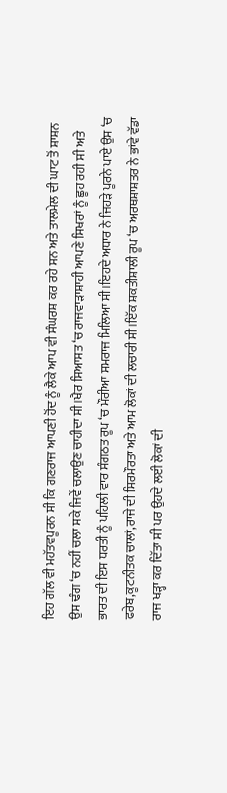ਇਹ ਗੱਲ ਵੀ ਮਹੱਤਵਪੂਰਨ ਸੀ ਕਿ ਗਣਰਾਜ ਆਪਣੀ ਹੋਂਦ ਨੂੰ ਲੈਕੇ ਆਪ ਵੀ ਸੰਘਰਸ਼ ਕਰ ਰਹੇ ਸਨ ਅਤੇ ਤਾਲਮੇਲ ਦੀ ਘਾਟ ਤੋਂ ਸ਼ਾਸ਼ਨ ਉਸ ਢੰਗ ‘ਚ ਨਹੀਂ ਚਲਾ ਸਕੇ ਜਿਵੇਂ ਚਲਾਉਣ ਚਾਹੀਦਾ ਸੀ।ਖੈਰ ਸਿਆਸਤ ‘ਚ ਰਾਜਵਾੜਾਸ਼ਾਹੀ ਆਪਣੇ ਸਿਖਰਾਂ ਨੂੰ ਛੂਹ ਰਹੀ ਸੀ ਅਤੇ ਭਾਰਤ ਦੀ ਇਸ ਧਰਤੀ ਨੂੰ ਪਹਿਲੀ ਵਾਰ ਸੰਗਠਤ ਰੂਪ ‘ਚ ਮੌਰੀਆ ਸਮਰਾਜ ਮਿਲਿਆ ਸੀ।ਇਹਦੇ ਅਧਾਰ ਨੇ ਜਿਹੜੇ ਪੂਰਨੇ ਪਾਏ ਉਸ ‘ਚ ਫਰੇਬ,ਕੂਟਨੀਤਕ ਚਾਲਾਂ,ਰਾਜੇ ਦੀ ਸਿਰਮੌਰਤਾ ਅਤੇ ਆਮ ਲੋਕਾਂ ਦੀ ਲਚਾਰੀ ਸੀ।ਇੱਕ ਸ਼ਕਤੀਸ਼ਾਲੀ ਰੂਪ ‘ਚ ਅਰਥਸ਼ਾਸ਼ਤਰ ਨੇ ਭਾਂਵੇ ਵੱਡਾ ਰਾਜ ਖੜ੍ਹਾ ਕਰ ਦਿੱਤਾ ਸੀ ਪਰ ਉਹਦੇ ਲਈ ਲੋਕਾਂ ਦੀ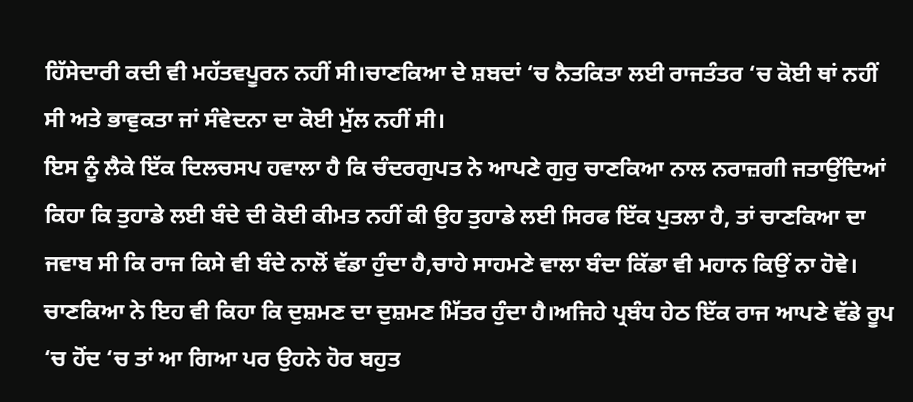ਹਿੱਸੇਦਾਰੀ ਕਦੀ ਵੀ ਮਹੱਤਵਪੂਰਨ ਨਹੀਂ ਸੀ।ਚਾਣਕਿਆ ਦੇ ਸ਼ਬਦਾਂ ‘ਚ ਨੈਤਕਿਤਾ ਲਈ ਰਾਜਤੰਤਰ ‘ਚ ਕੋਈ ਥਾਂ ਨਹੀਂ ਸੀ ਅਤੇ ਭਾਵੁਕਤਾ ਜਾਂ ਸੰਵੇਦਨਾ ਦਾ ਕੋਈ ਮੁੱਲ ਨਹੀਂ ਸੀ।
ਇਸ ਨੂੰ ਲੈਕੇ ਇੱਕ ਦਿਲਚਸਪ ਹਵਾਲਾ ਹੈ ਕਿ ਚੰਦਰਗੁਪਤ ਨੇ ਆਪਣੇ ਗੁਰੁ ਚਾਣਕਿਆ ਨਾਲ ਨਰਾਜ਼ਗੀ ਜਤਾਉਂਦਿਆਂ ਕਿਹਾ ਕਿ ਤੁਹਾਡੇ ਲਈ ਬੰਦੇ ਦੀ ਕੋਈ ਕੀਮਤ ਨਹੀਂ ਕੀ ਉਹ ਤੁਹਾਡੇ ਲਈ ਸਿਰਫ ਇੱਕ ਪੁਤਲਾ ਹੈ, ਤਾਂ ਚਾਣਕਿਆ ਦਾ ਜਵਾਬ ਸੀ ਕਿ ਰਾਜ ਕਿਸੇ ਵੀ ਬੰਦੇ ਨਾਲੋਂ ਵੱਡਾ ਹੁੰਦਾ ਹੈ,ਚਾਹੇ ਸਾਹਮਣੇ ਵਾਲਾ ਬੰਦਾ ਕਿੱਡਾ ਵੀ ਮਹਾਨ ਕਿਉਂ ਨਾ ਹੋਵੇ।
ਚਾਣਕਿਆ ਨੇ ਇਹ ਵੀ ਕਿਹਾ ਕਿ ਦੁਸ਼ਮਣ ਦਾ ਦੁਸ਼ਮਣ ਮਿੱਤਰ ਹੁੰਦਾ ਹੈ।ਅਜਿਹੇ ਪ੍ਰਬੰਧ ਹੇਠ ਇੱਕ ਰਾਜ ਆਪਣੇ ਵੱਡੇ ਰੂਪ ‘ਚ ਹੋਂਦ ‘ਚ ਤਾਂ ਆ ਗਿਆ ਪਰ ਉਹਨੇ ਹੋਰ ਬਹੁਤ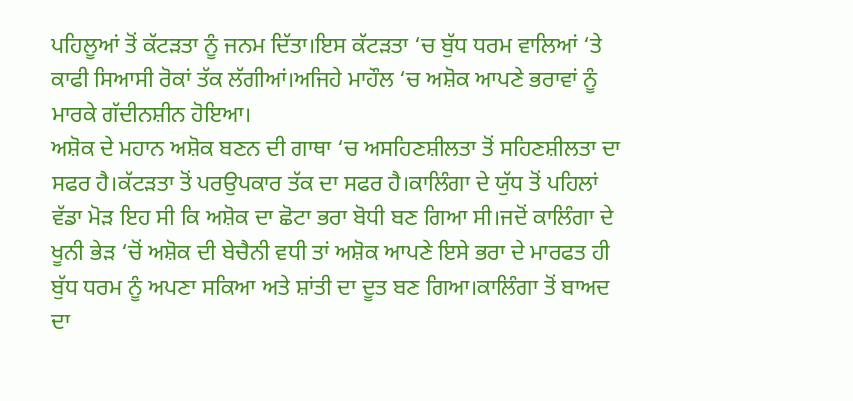ਪਹਿਲੂਆਂ ਤੋਂ ਕੱਟੜਤਾ ਨੂੰ ਜਨਮ ਦਿੱਤਾ।ਇਸ ਕੱਟੜਤਾ ‘ਚ ਬੁੱਧ ਧਰਮ ਵਾਲਿਆਂ ‘ਤੇ ਕਾਫੀ ਸਿਆਸੀ ਰੋਕਾਂ ਤੱਕ ਲੱਗੀਆਂ।ਅਜਿਹੇ ਮਾਹੌਲ ‘ਚ ਅਸ਼ੋਕ ਆਪਣੇ ਭਰਾਵਾਂ ਨੂੰ ਮਾਰਕੇ ਗੱਦੀਨਸ਼ੀਨ ਹੋਇਆ।
ਅਸ਼ੋਕ ਦੇ ਮਹਾਨ ਅਸ਼ੋਕ ਬਣਨ ਦੀ ਗਾਥਾ ‘ਚ ਅਸਹਿਣਸ਼ੀਲਤਾ ਤੋਂ ਸਹਿਣਸ਼ੀਲਤਾ ਦਾ ਸਫਰ ਹੈ।ਕੱਟੜਤਾ ਤੋਂ ਪਰਉਪਕਾਰ ਤੱਕ ਦਾ ਸਫਰ ਹੈ।ਕਾਲਿੰਗਾ ਦੇ ਯੁੱਧ ਤੋਂ ਪਹਿਲਾਂ ਵੱਡਾ ਮੋੜ ਇਹ ਸੀ ਕਿ ਅਸ਼ੋਕ ਦਾ ਛੋਟਾ ਭਰਾ ਬੋਧੀ ਬਣ ਗਿਆ ਸੀ।ਜਦੋਂ ਕਾਲਿੰਗਾ ਦੇ ਖੂਨੀ ਭੇੜ ‘ਚੋਂ ਅਸ਼ੋਕ ਦੀ ਬੇਚੈਨੀ ਵਧੀ ਤਾਂ ਅਸ਼ੋਕ ਆਪਣੇ ਇਸੇ ਭਰਾ ਦੇ ਮਾਰਫਤ ਹੀ ਬੁੱਧ ਧਰਮ ਨੂੰ ਅਪਣਾ ਸਕਿਆ ਅਤੇ ਸ਼ਾਂਤੀ ਦਾ ਦੂਤ ਬਣ ਗਿਆ।ਕਾਲਿੰਗਾ ਤੋਂ ਬਾਅਦ ਦਾ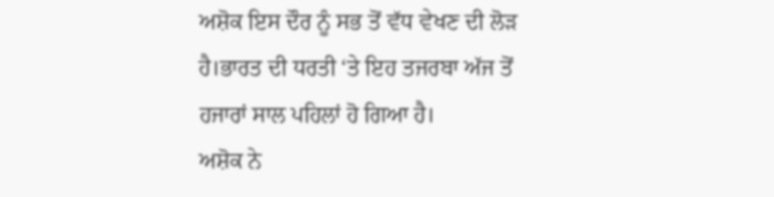ਅਸ਼ੋਕ ਇਸ ਦੌਰ ਨੂੰ ਸਭ ਤੋਂ ਵੱਧ ਵੇਖਣ ਦੀ ਲੋੜ ਹੈ।ਭਾਰਤ ਦੀ ਧਰਤੀ ‘ਤੇ ਇਹ ਤਜਰਬਾ ਅੱਜ ਤੋਂ ਹਜਾਰਾਂ ਸਾਲ ਪਹਿਲਾਂ ਹੋ ਗਿਆ ਹੈ।
ਅਸ਼ੋਕ ਨੇ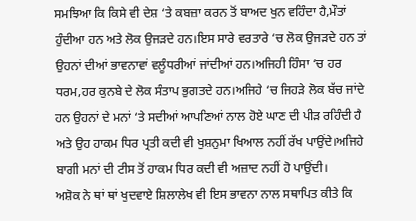ਸਮਝਿਆ ਕਿ ਕਿਸੇ ਵੀ ਦੇਸ਼ ‘ਤੇ ਕਬਜ਼ਾ ਕਰਨ ਤੋਂ ਬਾਅਦ ਖੁਨ ਵਹਿੰਦਾ ਹੈ,ਮੌਤਾਂ ਹੁੰਦੀਆ ਹਨ ਅਤੇ ਲੋਕ ਉਜੜਦੇ ਹਨ।ਇਸ ਸਾਰੇ ਵਰਤਾਰੇ ‘ਚ ਲੋਕ ਉਜੜਦੇ ਹਨ ਤਾਂ ਉਹਨਾਂ ਦੀਆਂ ਭਾਵਨਾਵਾਂ ਵਲੂੰਧਰੀਆਂ ਜਾਂਦੀਆਂ ਹਨ।ਅਜਿਹੀ ਹਿੰਸਾ ‘ਚ ਹਰ ਧਰਮ,ਹਰ ਕੁਨਬੇ ਦੇ ਲੋਕ ਸੰਤਾਪ ਭੁਗਤਦੇ ਹਨ।ਅਜਿਹੇ ‘ਚ ਜਿਹੜੇ ਲੋਕ ਬੱਚ ਜਾਂਦੇ ਹਨ ਉਹਨਾਂ ਦੇ ਮਨਾਂ ‘ਤੇ ਸਦੀਆਂ ਆਪਣਿਆਂ ਨਾਲ ਹੋਏ ਘਾਣ ਦੀ ਪੀੜ ਰਹਿੰਦੀ ਹੈ ਅਤੇ ਉਹ ਹਾਕਮ ਧਿਰ ਪ੍ਰਤੀ ਕਦੀ ਵੀ ਖੁਸ਼ਨੁਮਾ ਖਿਆਲ ਨਹੀਂ ਰੱਖ ਪਾਉਂਦੇ।ਅਜਿਹੇ ਬਾਗੀ ਮਨਾਂ ਦੀ ਟੀਸ ਤੋਂ ਹਾਕਮ ਧਿਰ ਕਦੀ ਵੀ ਅਜ਼ਾਦ ਨਹੀਂ ਹੋ ਪਾਉਂਦੀ।
ਅਸ਼ੋਕ ਨੇ ਥਾਂ ਥਾਂ ਖੁਦਵਾਏ ਸ਼ਿਲਾਲੇਖ ਵੀ ਇਸ ਭਾਵਨਾ ਨਾਲ ਸਥਾਪਿਤ ਕੀਤੇ ਕਿ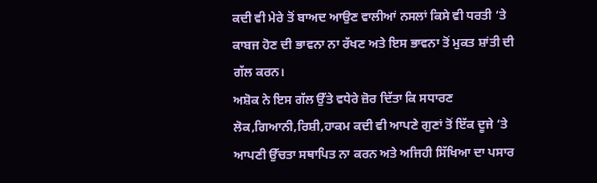ਕਦੀ ਵੀ ਮੇਰੇ ਤੋਂ ਬਾਅਦ ਆਉਣ ਵਾਲੀਆਂ ਨਸਲਾਂ ਕਿਸੇ ਵੀ ਧਰਤੀ ‘ਤੇ ਕਾਬਜ ਹੋਣ ਦੀ ਭਾਵਨਾ ਨਾ ਰੱਖਣ ਅਤੇ ਇਸ ਭਾਵਨਾ ਤੋਂ ਮੁਕਤ ਸ਼ਾਂਤੀ ਦੀ ਗੱਲ ਕਰਨ।
ਅਸ਼ੋਕ ਨੇ ਇਸ ਗੱਲ ਉੱਤੇ ਵਧੇਰੇ ਜ਼ੋਰ ਦਿੱਤਾ ਕਿ ਸਧਾਰਣ ਲੋਕ,ਗਿਆਨੀ,ਰਿਸ਼ੀ,ਹਾਕਮ ਕਦੀ ਵੀ ਆਪਣੇ ਗੁਣਾਂ ਤੋਂ ਇੱਕ ਦੂਜੇ ‘ਤੇ ਆਪਣੀ ਉੱਚਤਾ ਸਥਾਪਿਤ ਨਾ ਕਰਨ ਅਤੇ ਅਜਿਹੀ ਸਿੱਖਿਆ ਦਾ ਪਸਾਰ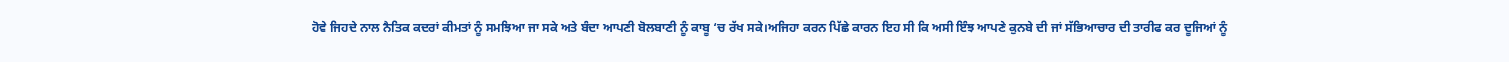ਹੋਵੇ ਜਿਹਦੇ ਨਾਲ ਨੈਤਿਕ ਕਦਰਾਂ ਕੀਮਤਾਂ ਨੂੰ ਸਮਝਿਆ ਜਾ ਸਕੇ ਅਤੇ ਬੰਦਾ ਆਪਣੀ ਬੋਲਬਾਣੀ ਨੂੰ ਕਾਬੂ ‘ਚ ਰੱਖ ਸਕੇ।ਅਜਿਹਾ ਕਰਨ ਪਿੱਛੇ ਕਾਰਨ ਇਹ ਸੀ ਕਿ ਅਸੀ ਇੰਝ ਆਪਣੇ ਕੁਨਬੇ ਦੀ ਜਾਂ ਸੱਭਿਆਚਾਰ ਦੀ ਤਾਰੀਫ ਕਰ ਦੂਜਿਆਂ ਨੂੰ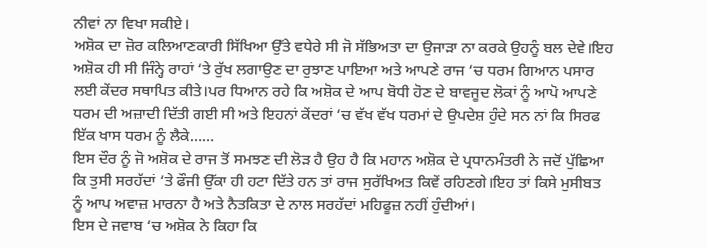ਨੀਵਾਂ ਨਾ ਵਿਖਾ ਸਕੀਏ।
ਅਸ਼ੋਕ ਦਾ ਜ਼ੋਰ ਕਲਿਆਣਕਾਰੀ ਸਿੱਖਿਆ ਉੱਤੇ ਵਧੇਰੇ ਸੀ ਜੋ ਸੱਭਿਅਤਾ ਦਾ ਉਜਾੜਾ ਨਾ ਕਰਕੇ ਉਹਨੂੰ ਬਲ ਦੇਵੇ।ਇਹ ਅਸ਼ੋਕ ਹੀ ਸੀ ਜਿੰਨ੍ਹੇ ਰਾਹਾਂ ‘ਤੇ ਰੁੱਖ ਲਗਾਉਣ ਦਾ ਰੁਝਾਣ ਪਾਇਆ ਅਤੇ ਆਪਣੇ ਰਾਜ ‘ਚ ਧਰਮ ਗਿਆਨ ਪਸਾਰ ਲਈ ਕੇਂਦਰ ਸਥਾਪਿਤ ਕੀਤੇ।ਪਰ ਧਿਆਨ ਰਹੇ ਕਿ ਅਸ਼ੋਕ ਦੇ ਆਪ ਬੋਧੀ ਹੋਣ ਦੇ ਬਾਵਜੂਦ ਲੋਕਾਂ ਨੂੰ ਆਪੋ ਆਪਣੇ ਧਰਮ ਦੀ ਅਜ਼ਾਦੀ ਦਿੱਤੀ ਗਈ ਸੀ ਅਤੇ ਇਹਨਾਂ ਕੇਂਦਰਾਂ ‘ਚ ਵੱਖ ਵੱਖ ਧਰਮਾਂ ਦੇ ਉਪਦੇਸ਼ ਹੁੰਦੇ ਸਨ ਨਾਂ ਕਿ ਸਿਰਫ ਇੱਕ ਖਾਸ ਧਰਮ ਨੂੰ ਲੈਕੇ……
ਇਸ ਦੌਰ ਨੂੰ ਜੋ ਅਸ਼ੋਕ ਦੇ ਰਾਜ ਤੋਂ ਸਮਝਣ ਦੀ ਲੋੜ ਹੈ ਉਹ ਹੈ ਕਿ ਮਹਾਨ ਅਸ਼ੋਕ ਦੇ ਪ੍ਰਧਾਨਮੰਤਰੀ ਨੇ ਜਦੋਂ ਪੁੱਛਿਆ ਕਿ ਤੁਸੀ ਸਰਹੱਦਾਂ ‘ਤੇ ਫੌਜੀ ਉੱਕਾ ਹੀ ਹਟਾ ਦਿੱਤੇ ਹਨ ਤਾਂ ਰਾਜ ਸੁਰੱਖਿਅਤ ਕਿਵੇਂ ਰਹਿਣਗੇ।ਇਹ ਤਾਂ ਕਿਸੇ ਮੁਸੀਬਤ ਨੂੰ ਆਪ ਅਵਾਜ਼ ਮਾਰਨਾ ਹੈ ਅਤੇ ਨੈਤਕਿਤਾ ਦੇ ਨਾਲ ਸਰਹੱਦਾਂ ਮਹਿਫੂਜ਼ ਨਹੀਂ ਹੁੰਦੀਆਂ।
ਇਸ ਦੇ ਜਵਾਬ ‘ਚ ਅਸ਼ੋਕ ਨੇ ਕਿਹਾ ਕਿ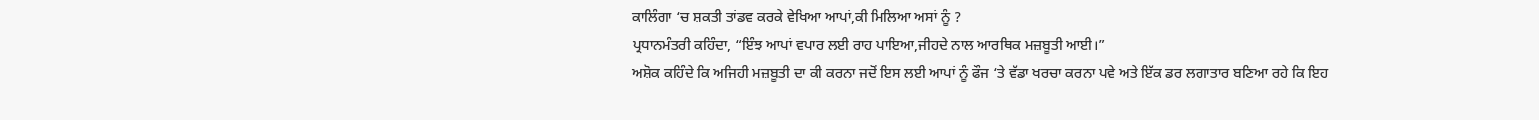ਕਾਲਿੰਗਾ ‘ਚ ਸ਼ਕਤੀ ਤਾਂਡਵ ਕਰਕੇ ਵੇਖਿਆ ਆਪਾਂ,ਕੀ ਮਿਲਿਆ ਅਸਾਂ ਨੂੰ ?
ਪ੍ਰਧਾਨਮੰਤਰੀ ਕਹਿੰਦਾ, “ਇੰਝ ਆਪਾਂ ਵਪਾਰ ਲਈ ਰਾਹ ਪਾਇਆ,ਜੀਹਦੇ ਨਾਲ ਆਰਥਿਕ ਮਜ਼ਬੂਤੀ ਆਈ।”
ਅਸ਼ੋਕ ਕਹਿੰਦੇ ਕਿ ਅਜਿਹੀ ਮਜ਼ਬੂਤੀ ਦਾ ਕੀ ਕਰਨਾ ਜਦੋਂ ਇਸ ਲਈ ਆਪਾਂ ਨੂੰ ਫੌਜ ‘ਤੇ ਵੱਡਾ ਖਰਚਾ ਕਰਨਾ ਪਵੇ ਅਤੇ ਇੱਕ ਡਰ ਲਗਾਤਾਰ ਬਣਿਆ ਰਹੇ ਕਿ ਇਹ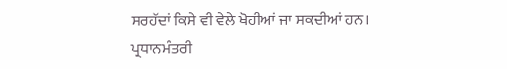ਸਰਹੱਦਾਂ ਕਿਸੇ ਵੀ ਵੇਲੇ ਖੋਹੀਆਂ ਜਾ ਸਕਦੀਆਂ ਹਨ।
ਪ੍ਰਧਾਨਮੰਤਰੀ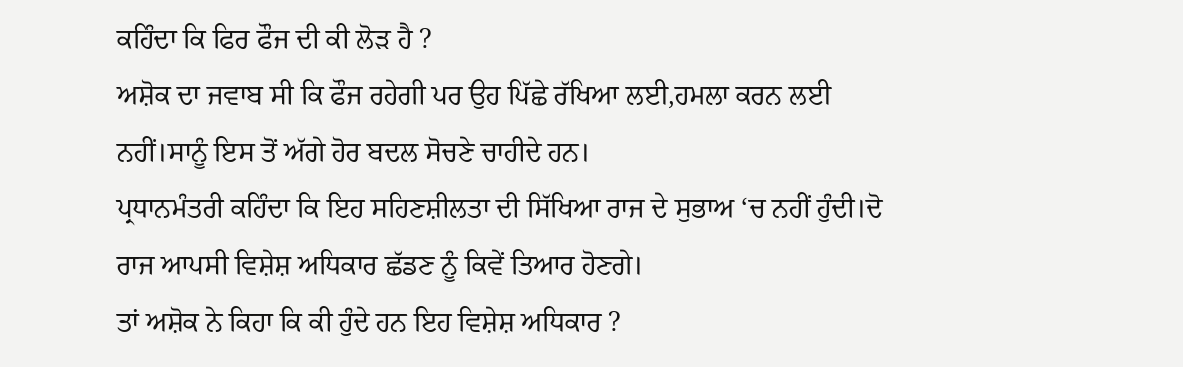ਕਹਿੰਦਾ ਕਿ ਫਿਰ ਫੌਜ ਦੀ ਕੀ ਲੋੜ ਹੈ ?
ਅਸ਼ੋਕ ਦਾ ਜਵਾਬ ਸੀ ਕਿ ਫੌਜ ਰਹੇਗੀ ਪਰ ਉਹ ਪਿੱਛੇ ਰੱਖਿਆ ਲਈ,ਹਮਲਾ ਕਰਨ ਲਈ ਨਹੀਂ।ਸਾਨੂੰ ਇਸ ਤੋਂ ਅੱਗੇ ਹੋਰ ਬਦਲ ਸੋਚਣੇ ਚਾਹੀਦੇ ਹਨ।
ਪ੍ਰਧਾਨਮੰਤਰੀ ਕਹਿੰਦਾ ਕਿ ਇਹ ਸਹਿਣਸ਼ੀਲਤਾ ਦੀ ਸਿੱਖਿਆ ਰਾਜ ਦੇ ਸੁਭਾਅ ‘ਚ ਨਹੀਂ ਹੁੰਦੀ।ਦੋ ਰਾਜ ਆਪਸੀ ਵਿਸ਼ੇਸ਼ ਅਧਿਕਾਰ ਛੱਡਣ ਨੂੰ ਕਿਵੇਂ ਤਿਆਰ ਹੋਣਗੇ।
ਤਾਂ ਅਸ਼ੋਕ ਨੇ ਕਿਹਾ ਕਿ ਕੀ ਹੁੰਦੇ ਹਨ ਇਹ ਵਿਸ਼ੇਸ਼ ਅਧਿਕਾਰ ?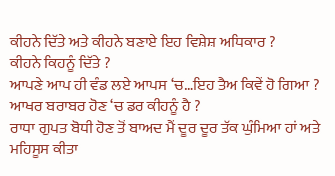ਕੀਹਨੇ ਦਿੱਤੇ ਅਤੇ ਕੀਹਨੇ ਬਣਾਏ ਇਹ ਵਿਸ਼ੇਸ਼ ਅਧਿਕਾਰ ?
ਕੀਹਨੇ ਕਿਹਨੂੰ ਦਿੱਤੇ ?
ਆਪਣੇ ਆਪ ਹੀ ਵੰਡ ਲਏ ਆਪਸ ‘ਚ…ਇਹ ਤੈਅ ਕਿਵੇਂ ਹੋ ਗਿਆ ?
ਆਖਰ ਬਰਾਬਰ ਹੋਣ ‘ਚ ਡਰ ਕੀਹਨੂੰ ਹੈ ?
ਰਾਧਾ ਗੁਪਤ ਬੋਧੀ ਹੋਣ ਤੋਂ ਬਾਅਦ ਮੈਂ ਦੂਰ ਦੂਰ ਤੱਕ ਘੁੰਮਿਆ ਹਾਂ ਅਤੇ ਮਹਿਸੂਸ ਕੀਤਾ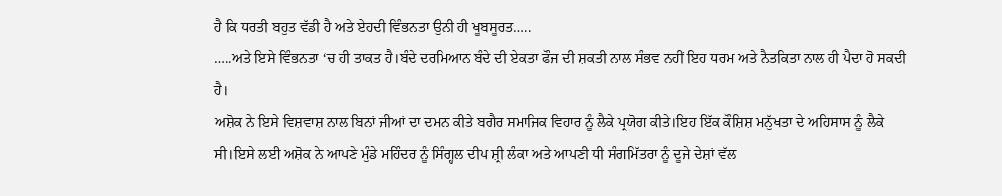ਹੈ ਕਿ ਧਰਤੀ ਬਹੁਤ ਵੱਡੀ ਹੈ ਅਤੇ ਏਹਦੀ ਵਿੰਭਨਤਾ ਉਨੀ ਹੀ ਖੂਬਸੂਰਤ…..
…..ਅਤੇ ਇਸੇ ਵਿੰਭਨਤਾ ‘ਚ ਹੀ ਤਾਕਤ ਹੈ।ਬੰਦੇ ਦਰਮਿਆਨ ਬੰਦੇ ਦੀ ਏਕਤਾ ਫੌਜ ਦੀ ਸ਼ਕਤੀ ਨਾਲ ਸੰਭਵ ਨਹੀਂ ਇਹ ਧਰਮ ਅਤੇ ਨੈਤਕਿਤਾ ਨਾਲ ਹੀ ਪੈਦਾ ਹੋ ਸਕਦੀ ਹੈ।
ਅਸ਼ੋਕ ਨੇ ਇਸੇ ਵਿਸ਼ਵਾਸ਼ ਨਾਲ ਬਿਨਾਂ ਜੀਆਂ ਦਾ ਦਮਨ ਕੀਤੇ ਬਗੈਰ ਸਮਾਜਿਕ ਵਿਹਾਰ ਨੂੰ ਲੈਕੇ ਪ੍ਰਯੋਗ ਕੀਤੇ।ਇਹ ਇੱਕ ਕੌਸ਼ਿਸ਼ ਮਨੁੱਖਤਾ ਦੇ ਅਹਿਸਾਸ ਨੂੰ ਲੈਕੇ ਸੀ।ਇਸੇ ਲਈ ਅਸ਼ੋਕ ਨੇ ਆਪਣੇ ਮੁੰਡੇ ਮਹਿੰਦਰ ਨੂੰ ਸਿੰਗ੍ਹਲ ਦੀਪ ਸ਼੍ਰੀ ਲੰਕਾ ਅਤੇ ਆਪਣੀ ਧੀ ਸੰਗਮਿੱਤਰਾ ਨੂੰ ਦੂਜੇ ਦੇਸ਼ਾਂ ਵੱਲ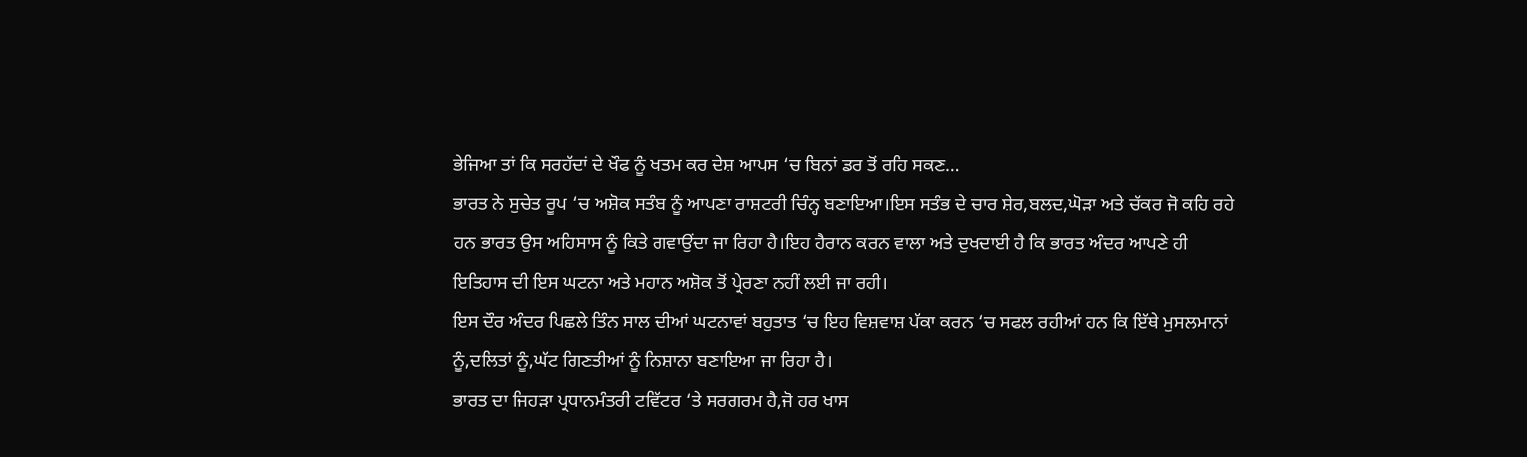ਭੇਜਿਆ ਤਾਂ ਕਿ ਸਰਹੱਦਾਂ ਦੇ ਖੌਫ ਨੂੰ ਖਤਮ ਕਰ ਦੇਸ਼ ਆਪਸ ‘ਚ ਬਿਨਾਂ ਡਰ ਤੋਂ ਰਹਿ ਸਕਣ…
ਭਾਰਤ ਨੇ ਸੁਚੇਤ ਰੂਪ ‘ਚ ਅਸ਼ੋਕ ਸਤੰਬ ਨੂੰ ਆਪਣਾ ਰਾਸ਼ਟਰੀ ਚਿੰਨ੍ਹ ਬਣਾਇਆ।ਇਸ ਸਤੰਭ ਦੇ ਚਾਰ ਸ਼ੇਰ,ਬਲਦ,ਘੋੜਾ ਅਤੇ ਚੱਕਰ ਜੋ ਕਹਿ ਰਹੇ ਹਨ ਭਾਰਤ ਉਸ ਅਹਿਸਾਸ ਨੂੰ ਕਿਤੇ ਗਵਾਉਂਦਾ ਜਾ ਰਿਹਾ ਹੈ।ਇਹ ਹੈਰਾਨ ਕਰਨ ਵਾਲਾ ਅਤੇ ਦੁਖਦਾਈ ਹੈ ਕਿ ਭਾਰਤ ਅੰਦਰ ਆਪਣੇ ਹੀ ਇਤਿਹਾਸ ਦੀ ਇਸ ਘਟਨਾ ਅਤੇ ਮਹਾਨ ਅਸ਼ੋਕ ਤੋਂ ਪ੍ਰੇਰਣਾ ਨਹੀਂ ਲਈ ਜਾ ਰਹੀ।
ਇਸ ਦੌਰ ਅੰਦਰ ਪਿਛਲੇ ਤਿੰਨ ਸਾਲ ਦੀਆਂ ਘਟਨਾਵਾਂ ਬਹੁਤਾਤ ‘ਚ ਇਹ ਵਿਸ਼ਵਾਸ਼ ਪੱਕਾ ਕਰਨ ‘ਚ ਸਫਲ ਰਹੀਆਂ ਹਨ ਕਿ ਇੱਥੇ ਮੁਸਲਮਾਨਾਂ ਨੂੰ,ਦਲਿਤਾਂ ਨੂੰ,ਘੱਟ ਗਿਣਤੀਆਂ ਨੂੰ ਨਿਸ਼ਾਨਾ ਬਣਾਇਆ ਜਾ ਰਿਹਾ ਹੈ।
ਭਾਰਤ ਦਾ ਜਿਹੜਾ ਪ੍ਰਧਾਨਮੰਤਰੀ ਟਵਿੱਟਰ ‘ਤੇ ਸਰਗਰਮ ਹੈ,ਜੋ ਹਰ ਖਾਸ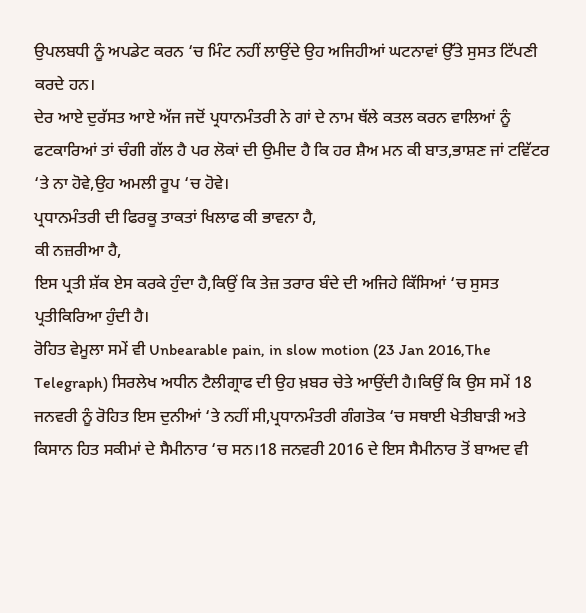ਉਪਲਬਧੀ ਨੂੰ ਅਪਡੇਟ ਕਰਨ ‘ਚ ਮਿੰਟ ਨਹੀਂ ਲਾਉਂਦੇ ਉਹ ਅਜਿਹੀਆਂ ਘਟਨਾਵਾਂ ਉੱਤੇ ਸੁਸਤ ਟਿੱਪਣੀ ਕਰਦੇ ਹਨ।
ਦੇਰ ਆਏ ਦੁਰੱਸਤ ਆਏ ਅੱਜ ਜਦੋਂ ਪ੍ਰਧਾਨਮੰਤਰੀ ਨੇ ਗਾਂ ਦੇ ਨਾਮ ਥੱਲੇ ਕਤਲ ਕਰਨ ਵਾਲਿਆਂ ਨੂੰ ਫਟਕਾਰਿਆਂ ਤਾਂ ਚੰਗੀ ਗੱਲ ਹੈ ਪਰ ਲੋਕਾਂ ਦੀ ਉਮੀਦ ਹੈ ਕਿ ਹਰ ਸ਼ੈਅ ਮਨ ਕੀ ਬਾਤ,ਭਾਸ਼ਣ ਜਾਂ ਟਵਿੱਟਰ ‘ਤੇ ਨਾ ਹੋਵੇ,ਉਹ ਅਮਲੀ ਰੂਪ ‘ਚ ਹੋਵੇ।
ਪ੍ਰਧਾਨਮੰਤਰੀ ਦੀ ਫਿਰਕੂ ਤਾਕਤਾਂ ਖਿਲਾਫ ਕੀ ਭਾਵਨਾ ਹੈ,
ਕੀ ਨਜ਼ਰੀਆ ਹੈ,
ਇਸ ਪ੍ਰਤੀ ਸ਼ੱਕ ਏਸ ਕਰਕੇ ਹੁੰਦਾ ਹੈ,ਕਿਉਂ ਕਿ ਤੇਜ਼ ਤਰਾਰ ਬੰਦੇ ਦੀ ਅਜਿਹੇ ਕਿੱਸਿਆਂ ‘ਚ ਸੁਸਤ ਪ੍ਰਤੀਕਿਰਿਆ ਹੁੰਦੀ ਹੈ।
ਰੋਹਿਤ ਵੇਮੂਲਾ ਸਮੇਂ ਵੀ Unbearable pain, in slow motion (23 Jan 2016,The Telegraph) ਸਿਰਲੇਖ ਅਧੀਨ ਟੈਲੀਗ੍ਰਾਫ ਦੀ ਉਹ ਖ਼ਬਰ ਚੇਤੇ ਆਉਂਦੀ ਹੈ।ਕਿਉਂ ਕਿ ਉਸ ਸਮੇਂ 18 ਜਨਵਰੀ ਨੂੰ ਰੋਹਿਤ ਇਸ ਦੁਨੀਆਂ ‘ਤੇ ਨਹੀਂ ਸੀ,ਪ੍ਰਧਾਨਮੰਤਰੀ ਗੰਗਤੋਕ ‘ਚ ਸਥਾਈ ਖੇਤੀਬਾੜੀ ਅਤੇ ਕਿਸਾਨ ਹਿਤ ਸਕੀਮਾਂ ਦੇ ਸੈਮੀਨਾਰ ‘ਚ ਸਨ।18 ਜਨਵਰੀ 2016 ਦੇ ਇਸ ਸੈਮੀਨਾਰ ਤੋਂ ਬਾਅਦ ਵੀ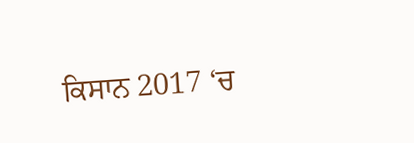ਕਿਸਾਨ 2017 ‘ਚ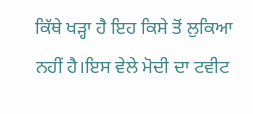ਕਿੱਥੇ ਖੜ੍ਹਾ ਹੈ ਇਹ ਕਿਸੇ ਤੋਂ ਲੁਕਿਆ ਨਹੀਂ ਹੈ।ਇਸ ਵੇਲੇ ਮੋਦੀ ਦਾ ਟਵੀਟ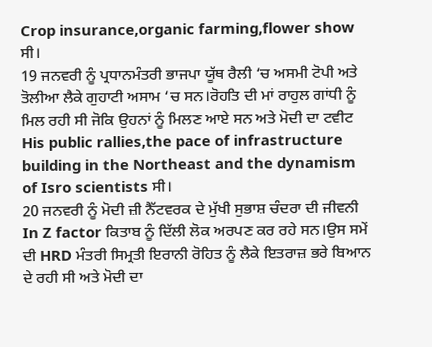Crop insurance,organic farming,flower show ਸੀ।
19 ਜਨਵਰੀ ਨੂੰ ਪ੍ਰਧਾਨਮੰਤਰੀ ਭਾਜਪਾ ਯੂੱਥ ਰੈਲੀ ‘ਚ ਅਸਮੀ ਟੋਪੀ ਅਤੇ ਤੋਲੀਆ ਲੈਕੇ ਗੁਹਾਟੀ ਅਸਾਮ ‘ਚ ਸਨ।ਰੋਹਤਿ ਦੀ ਮਾਂ ਰਾਹੁਲ ਗਾਂਧੀ ਨੂੰ ਮਿਲ ਰਹੀ ਸੀ ਜੋਕਿ ਉਹਨਾਂ ਨੂੰ ਮਿਲਣ ਆਏ ਸਨ ਅਤੇ ਮੋਦੀ ਦਾ ਟਵੀਟ His public rallies,the pace of infrastructure building in the Northeast and the dynamism of Isro scientists ਸੀ।
20 ਜਨਵਰੀ ਨੂੰ ਮੋਦੀ ਜ਼ੀ ਨੈੱਟਵਰਕ ਦੇ ਮੁੱਖੀ ਸੁਭਾਸ਼ ਚੰਦਰਾ ਦੀ ਜੀਵਨੀ In Z factor ਕਿਤਾਬ ਨੂੰ ਦਿੱਲੀ ਲੋਕ ਅਰਪਣ ਕਰ ਰਹੇ ਸਨ।ਉਸ ਸਮੇਂ ਦੀ HRD ਮੰਤਰੀ ਸਿਮ੍ਰਤੀ ਇਰਾਨੀ ਰੋਹਿਤ ਨੂੰ ਲੈਕੇ ਇਤਰਾਜ਼ ਭਰੇ ਬਿਆਨ ਦੇ ਰਹੀ ਸੀ ਅਤੇ ਮੋਦੀ ਦਾ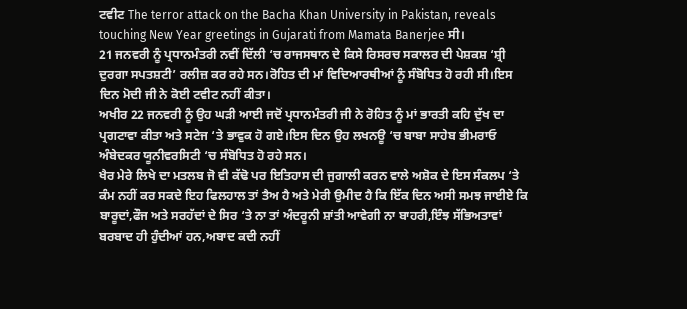ਟਵੀਟ The terror attack on the Bacha Khan University in Pakistan, reveals touching New Year greetings in Gujarati from Mamata Banerjee ਸੀ।
21 ਜਨਵਰੀ ਨੂੰ ਪ੍ਰਧਾਨਮੰਤਰੀ ਨਵੀਂ ਦਿੱਲੀ ‘ਚ ਰਾਜਸਥਾਨ ਦੇ ਕਿਸੇ ਰਿਸਰਚ ਸਕਾਲਰ ਦੀ ਪੇਸ਼ਕਸ਼ ‘ਸ਼੍ਰੀ ਦੁਰਗਾ ਸਪਤਸ਼ਟੀ’ ਰਲੀਜ਼ ਕਰ ਰਹੇ ਸਨ।ਰੋਹਿਤ ਦੀ ਮਾਂ ਵਿਦਿਆਰਥੀਆਂ ਨੂੰ ਸੰਬੋਧਿਤ ਹੋ ਰਹੀ ਸੀ।ਇਸ ਦਿਨ ਮੋਦੀ ਜੀ ਨੇ ਕੋਈ ਟਵੀਟ ਨਹੀਂ ਕੀਤਾ।
ਅਖੀਰ 22 ਜਨਵਰੀ ਨੂੰ ਉਹ ਘੜੀ ਆਈ ਜਦੋਂ ਪ੍ਰਧਾਨਮੰਤਰੀ ਜੀ ਨੇ ਰੋਹਿਤ ਨੂੰ ਮਾਂ ਭਾਰਤੀ ਕਹਿ ਦੁੱਖ ਦਾ ਪ੍ਰਗਟਾਵਾ ਕੀਤਾ ਅਤੇ ਸਟੇਜ ‘ਤੇ ਭਾਵੁਕ ਹੋ ਗਏ।ਇਸ ਦਿਨ ਉਹ ਲਖਨਊ ‘ਚ ਬਾਬਾ ਸਾਹੇਬ ਭੀਮਰਾਓ ਅੰਬੇਦਕਰ ਯੂਨੀਵਰਸਿਟੀ ‘ਚ ਸੰਬੋਧਿਤ ਹੋ ਰਹੇ ਸਨ।
ਖੈਰ ਮੇਰੇ ਲਿਖੇ ਦਾ ਮਤਲਬ ਜੋ ਵੀ ਕੱਢੋ ਪਰ ਇਤਿਹਾਸ ਦੀ ਜੁਗਾਲੀ ਕਰਨ ਵਾਲੇ ਅਸ਼ੋਕ ਦੇ ਇਸ ਸੰਕਲਪ ‘ਤੇ ਕੰਮ ਨਹੀਂ ਕਰ ਸਕਦੇ ਇਹ ਫਿਲਹਾਲ ਤਾਂ ਤੈਅ ਹੈ ਅਤੇ ਮੇਰੀ ਉਮੀਦ ਹੈ ਕਿ ਇੱਕ ਦਿਨ ਅਸੀ ਸਮਝ ਜਾਈਏ ਕਿ ਬਾਰੂਦਾਂ,ਫੌਜ ਅਤੇ ਸਰਹੱਦਾਂ ਦੇ ਸਿਰ ‘ਤੇ ਨਾ ਤਾਂ ਅੰਦਰੂਨੀ ਸ਼ਾਂਤੀ ਆਵੇਗੀ ਨਾ ਬਾਹਰੀ,ਇੰਝ ਸੱਭਿਅਤਾਵਾਂ ਬਰਬਾਦ ਹੀ ਹੁੰਦੀਆਂ ਹਨ,ਅਬਾਦ ਕਦੀ ਨਹੀਂ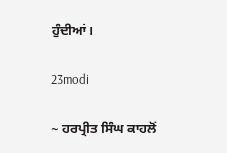ਹੁੰਦੀਆਂ।

23modi

~ ਹਰਪ੍ਰੀਤ ਸਿੰਘ ਕਾਹਲੋਂ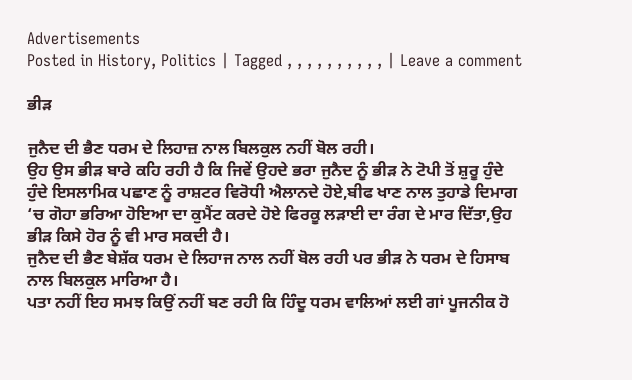Advertisements
Posted in History, Politics | Tagged , , , , , , , , , , | Leave a comment

ਭੀੜ

ਜੁਨੈਦ ਦੀ ਭੈਣ ਧਰਮ ਦੇ ਲਿਹਾਜ਼ ਨਾਲ ਬਿਲਕੁਲ ਨਹੀਂ ਬੋਲ ਰਹੀ।
ਉਹ ਉਸ ਭੀੜ ਬਾਰੇ ਕਹਿ ਰਹੀ ਹੈ ਕਿ ਜਿਵੇਂ ਉਹਦੇ ਭਰਾ ਜੁਨੈਦ ਨੂੰ ਭੀੜ ਨੇ ਟੋਪੀ ਤੋਂ ਸ਼ੁਰੂ ਹੁੰਦੇ ਹੁੰਦੇ ਇਸਲਾਮਿਕ ਪਛਾਣ ਨੂੰ ਰਾਸ਼ਟਰ ਵਿਰੋਧੀ ਐਲਾਨਦੇ ਹੋਏ,ਬੀਫ ਖਾਣ ਨਾਲ ਤੁਹਾਡੇ ਦਿਮਾਗ ‘ਚ ਗੋਹਾ ਭਰਿਆ ਹੋਇਆ ਦਾ ਕੁਮੈਂਟ ਕਰਦੇ ਹੋਏ ਫਿਰਕੂ ਲੜਾਈ ਦਾ ਰੰਗ ਦੇ ਮਾਰ ਦਿੱਤਾ,ਉਹ ਭੀੜ ਕਿਸੇ ਹੋਰ ਨੂੰ ਵੀ ਮਾਰ ਸਕਦੀ ਹੈ।
ਜੁਨੈਦ ਦੀ ਭੈਣ ਬੇਸ਼ੱਕ ਧਰਮ ਦੇ ਲਿਹਾਜ ਨਾਲ ਨਹੀਂ ਬੋਲ ਰਹੀ ਪਰ ਭੀੜ ਨੇ ਧਰਮ ਦੇ ਹਿਸਾਬ ਨਾਲ ਬਿਲਕੁਲ ਮਾਰਿਆ ਹੈ।
ਪਤਾ ਨਹੀਂ ਇਹ ਸਮਝ ਕਿਉਂ ਨਹੀਂ ਬਣ ਰਹੀ ਕਿ ਹਿੰਦੂ ਧਰਮ ਵਾਲਿਆਂ ਲਈ ਗਾਂ ਪੂਜਨੀਕ ਹੋ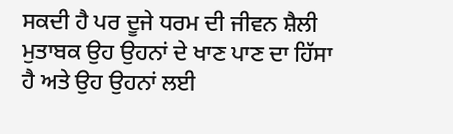ਸਕਦੀ ਹੈ ਪਰ ਦੂਜੇ ਧਰਮ ਦੀ ਜੀਵਨ ਸ਼ੈਲੀ ਮੁਤਾਬਕ ਉਹ ਉਹਨਾਂ ਦੇ ਖਾਣ ਪਾਣ ਦਾ ਹਿੱਸਾ ਹੈ ਅਤੇ ਉਹ ਉਹਨਾਂ ਲਈ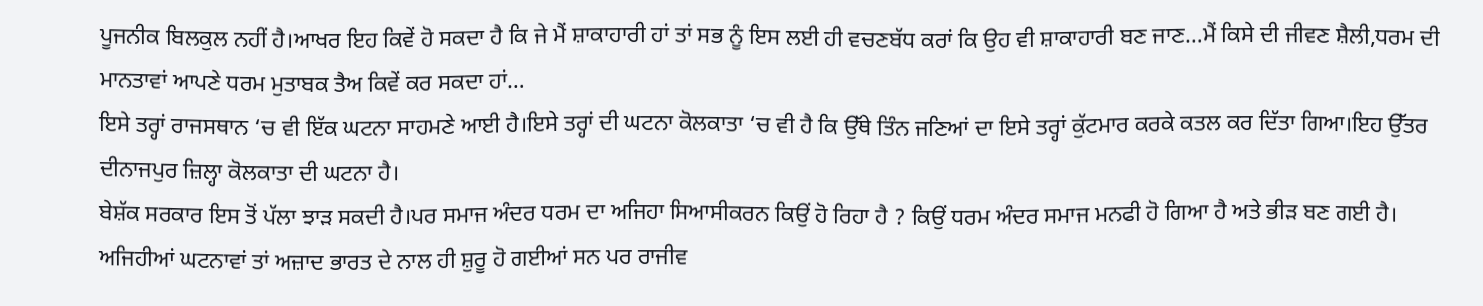ਪੂਜਨੀਕ ਬਿਲਕੁਲ ਨਹੀਂ ਹੈ।ਆਖਰ ਇਹ ਕਿਵੇਂ ਹੋ ਸਕਦਾ ਹੈ ਕਿ ਜੇ ਮੈਂ ਸ਼ਾਕਾਹਾਰੀ ਹਾਂ ਤਾਂ ਸਭ ਨੂੰ ਇਸ ਲਈ ਹੀ ਵਚਣਬੱਧ ਕਰਾਂ ਕਿ ਉਹ ਵੀ ਸ਼ਾਕਾਹਾਰੀ ਬਣ ਜਾਣ…ਮੈਂ ਕਿਸੇ ਦੀ ਜੀਵਣ ਸ਼ੈਲੀ,ਧਰਮ ਦੀ ਮਾਨਤਾਵਾਂ ਆਪਣੇ ਧਰਮ ਮੁਤਾਬਕ ਤੈਅ ਕਿਵੇਂ ਕਰ ਸਕਦਾ ਹਾਂ…
ਇਸੇ ਤਰ੍ਹਾਂ ਰਾਜਸਥਾਨ ‘ਚ ਵੀ ਇੱਕ ਘਟਨਾ ਸਾਹਮਣੇ ਆਈ ਹੈ।ਇਸੇ ਤਰ੍ਹਾਂ ਦੀ ਘਟਨਾ ਕੋਲਕਾਤਾ ‘ਚ ਵੀ ਹੈ ਕਿ ਉੱਥੇ ਤਿੰਨ ਜਣਿਆਂ ਦਾ ਇਸੇ ਤਰ੍ਹਾਂ ਕੁੱਟਮਾਰ ਕਰਕੇ ਕਤਲ ਕਰ ਦਿੱਤਾ ਗਿਆ।ਇਹ ਉੱਤਰ ਦੀਨਾਜਪੁਰ ਜ਼ਿਲ੍ਹਾ ਕੋਲਕਾਤਾ ਦੀ ਘਟਨਾ ਹੈ।
ਬੇਸ਼ੱਕ ਸਰਕਾਰ ਇਸ ਤੋਂ ਪੱਲਾ ਝਾੜ ਸਕਦੀ ਹੈ।ਪਰ ਸਮਾਜ ਅੰਦਰ ਧਰਮ ਦਾ ਅਜਿਹਾ ਸਿਆਸੀਕਰਨ ਕਿਉਂ ਹੋ ਰਿਹਾ ਹੈ ? ਕਿਉਂ ਧਰਮ ਅੰਦਰ ਸਮਾਜ ਮਨਫੀ ਹੋ ਗਿਆ ਹੈ ਅਤੇ ਭੀੜ ਬਣ ਗਈ ਹੈ।
ਅਜਿਹੀਆਂ ਘਟਨਾਵਾਂ ਤਾਂ ਅਜ਼ਾਦ ਭਾਰਤ ਦੇ ਨਾਲ ਹੀ ਸ਼ੁਰੂ ਹੋ ਗਈਆਂ ਸਨ ਪਰ ਰਾਜੀਵ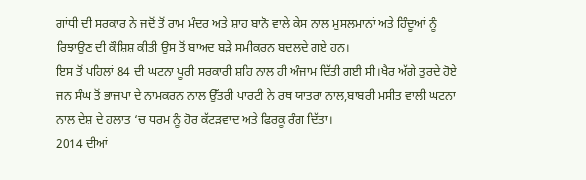ਗਾਂਧੀ ਦੀ ਸਰਕਾਰ ਨੇ ਜਦੋਂ ਤੋਂ ਰਾਮ ਮੰਦਰ ਅਤੇ ਸ਼ਾਹ ਬਾਨੋ ਵਾਲੇ ਕੇਸ ਨਾਲ ਮੁਸਲਮਾਨਾਂ ਅਤੇ ਹਿੰਦੂਆਂ ਨੂੰ ਰਿਝਾਉਣ ਦੀ ਕੌਸ਼ਿਸ਼ ਕੀਤੀ ਉਸ ਤੋਂ ਬਾਅਦ ਬੜੇ ਸਮੀਕਰਨ ਬਦਲਦੇ ਗਏ ਹਨ।
ਇਸ ਤੋਂ ਪਹਿਲਾਂ 84 ਦੀ ਘਟਨਾ ਪੂਰੀ ਸਰਕਾਰੀ ਸ਼ਹਿ ਨਾਲ ਹੀ ਅੰਜਾਮ ਦਿੱਤੀ ਗਈ ਸੀ।ਖੈਰ ਅੱਗੇ ਤੁਰਦੇ ਹੋਏ ਜਨ ਸੰਘ ਤੋਂ ਭਾਜਪਾ ਦੇ ਨਾਮਕਰਨ ਨਾਲ ਉੱਤਰੀ ਪਾਰਟੀ ਨੇ ਰਥ ਯਾਤਰਾ ਨਾਲ,ਬਾਬਰੀ ਮਸੀਤ ਵਾਲੀ ਘਟਨਾ ਨਾਲ ਦੇਸ਼ ਦੇ ਹਲਾਤ ‘ਚ ਧਰਮ ਨੂੰ ਹੋਰ ਕੱਟੜਵਾਦ ਅਤੇ ਫਿਰਕੂ ਰੰਗ ਦਿੱਤਾ।
2014 ਦੀਆਂ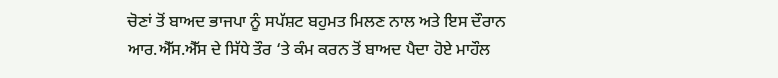ਚੋਣਾਂ ਤੋਂ ਬਾਅਦ ਭਾਜਪਾ ਨੂੰ ਸਪੱਸ਼ਟ ਬਹੁਮਤ ਮਿਲਣ ਨਾਲ ਅਤੇ ਇਸ ਦੌਰਾਨ ਆਰ.ਐੱਸ.ਐੱਸ ਦੇ ਸਿੱਧੇ ਤੌਰ ‘ਤੇ ਕੰਮ ਕਰਨ ਤੋਂ ਬਾਅਦ ਪੈਦਾ ਹੋਏ ਮਾਹੌਲ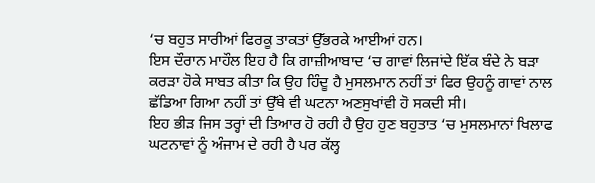‘ਚ ਬਹੁਤ ਸਾਰੀਆਂ ਫਿਰਕੂ ਤਾਕਤਾਂ ਉੱਭਰਕੇ ਆਈਆਂ ਹਨ।
ਇਸ ਦੌਰਾਨ ਮਾਹੌਲ ਇਹ ਹੈ ਕਿ ਗਾਜ਼ੀਆਬਾਦ ‘ਚ ਗਾਵਾਂ ਲਿਜਾਂਦੇ ਇੱਕ ਬੰਦੇ ਨੇ ਬੜਾ ਕਰੜਾ ਹੋਕੇ ਸਾਬਤ ਕੀਤਾ ਕਿ ਉਹ ਹਿੰਦੂ ਹੈ ਮੁਸਲਮਾਨ ਨਹੀਂ ਤਾਂ ਫਿਰ ਉਹਨੂੰ ਗਾਵਾਂ ਨਾਲ ਛੱਡਿਆ ਗਿਆ ਨਹੀਂ ਤਾਂ ਉੱਥੇ ਵੀ ਘਟਨਾ ਅਣਸੁਖਾਂਵੀ ਹੋ ਸਕਦੀ ਸੀ।
ਇਹ ਭੀੜ ਜਿਸ ਤਰ੍ਹਾਂ ਦੀ ਤਿਆਰ ਹੋ ਰਹੀ ਹੈ ਉਹ ਹੁਣ ਬਹੁਤਾਤ ‘ਚ ਮੁਸਲਮਾਨਾਂ ਖਿਲਾਫ ਘਟਨਾਵਾਂ ਨੂੰ ਅੰਜਾਮ ਦੇ ਰਹੀ ਹੈ ਪਰ ਕੱਲ੍ਹ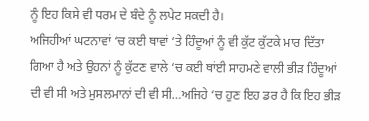ਨੂੰ ਇਹ ਕਿਸੇ ਵੀ ਧਰਮ ਦੇ ਬੰਦੇ ਨੂੰ ਲਪੇਟ ਸਕਦੀ ਹੈ।
ਅਜਿਹੀਆਂ ਘਟਨਾਵਾਂ ‘ਚ ਕਈ ਥਾਵਾਂ ‘ਤੇ ਹਿੰਦੂਆਂ ਨੂੰ ਵੀ ਕੁੱਟ ਕੁੱਟਕੇ ਮਾਰ ਦਿੱਤਾ ਗਿਆ ਹੈ ਅਤੇ ਉਹਨਾਂ ਨੂੰ ਕੁੱਟਣ ਵਾਲੇ ‘ਚ ਕਈ ਥਾਂਈ ਸਾਹਮਣੇ ਵਾਲੀ ਭੀੜ ਹਿੰਦੂਆਂ ਦੀ ਵੀ ਸੀ ਅਤੇ ਮੁਸਲਮਾਨਾਂ ਦੀ ਵੀ ਸੀ…ਅਜਿਹੇ ‘ਚ ਹੁਣ ਇਹ ਡਰ ਹੈ ਕਿ ਇਹ ਭੀੜ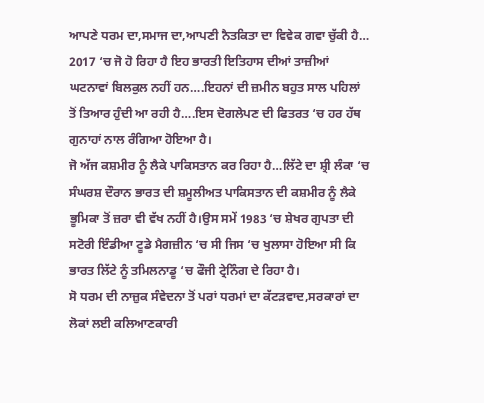ਆਪਣੇ ਧਰਮ ਦਾ,ਸਮਾਜ ਦਾ,ਆਪਣੀ ਨੈਤਕਿਤਾ ਦਾ ਵਿਵੇਕ ਗਵਾ ਚੁੱਕੀ ਹੈ…
2017 ‘ਚ ਜੋ ਹੋ ਰਿਹਾ ਹੈ ਇਹ ਭਾਰਤੀ ਇਤਿਹਾਸ ਦੀਆਂ ਤਾਜ਼ੀਆਂ ਘਟਨਾਵਾਂ ਬਿਲਕੁਲ ਨਹੀਂ ਹਨ….ਇਹਨਾਂ ਦੀ ਜ਼ਮੀਨ ਬਹੁਤ ਸਾਲ ਪਹਿਲਾਂ ਤੋਂ ਤਿਆਰ ਹੁੰਦੀ ਆ ਰਹੀ ਹੈ….ਇਸ ਦੋਗਲੇਪਣ ਦੀ ਫਿਤਰਤ ‘ਚ ਹਰ ਹੱਥ ਗੁਨਾਹਾਂ ਨਾਲ ਰੰਗਿਆ ਹੋਇਆ ਹੈ।
ਜੋ ਅੱਜ ਕਸ਼ਮੀਰ ਨੂੰ ਲੈਕੇ ਪਾਕਿਸਤਾਨ ਕਰ ਰਿਹਾ ਹੈ…ਲਿੱਟੇ ਦਾ ਸ਼੍ਰੀ ਲੰਕਾ ‘ਚ ਸੰਘਰਸ਼ ਦੌਰਾਨ ਭਾਰਤ ਦੀ ਸ਼ਮੂਲੀਅਤ ਪਾਕਿਸਤਾਨ ਦੀ ਕਸ਼ਮੀਰ ਨੂੰ ਲੈਕੇ ਭੂਮਿਕਾ ਤੋਂ ਜ਼ਰਾ ਵੀ ਵੱਖ ਨਹੀਂ ਹੈ।ਉਸ ਸਮੇਂ 1983 ‘ਚ ਸ਼ੇਖਰ ਗੁਪਤਾ ਦੀ ਸਟੋਰੀ ਇੰਡੀਆ ਟੂਡੇ ਮੈਗਜ਼ੀਨ ‘ਚ ਸੀ ਜਿਸ ‘ਚ ਖੁਲਾਸਾ ਹੋਇਆ ਸੀ ਕਿ ਭਾਰਤ ਲਿੱਟੇ ਨੂੰ ਤਮਿਲਨਾਡੂ ‘ਚ ਫੌਜੀ ਟ੍ਰੇਨਿੰਗ ਦੇ ਰਿਹਾ ਹੈ।
ਸੋ ਧਰਮ ਦੀ ਨਾਜ਼ੁਕ ਸੰਵੇਦਨਾ ਤੋਂ ਪਰਾਂ ਧਰਮਾਂ ਦਾ ਕੱਟੜਵਾਦ,ਸਰਕਾਰਾਂ ਦਾ ਲੋਕਾਂ ਲਈ ਕਲਿਆਣਕਾਰੀ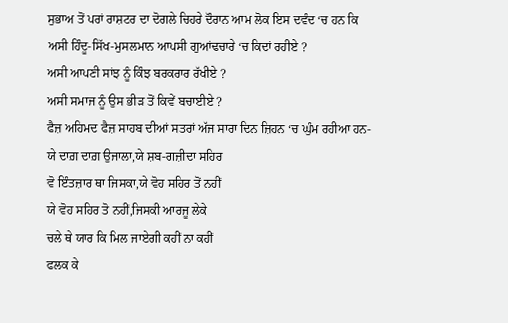ਸੁਭਾਅ ਤੋਂ ਪਰਾਂ ਰਾਸ਼ਟਰ ਦਾ ਦੋਗਲੇ ਚਿਹਰੇ ਦੌਰਾਨ ਆਮ ਲੋਕ ਇਸ ਦਵੰਦ ‘ਚ ਹਨ ਕਿ
ਅਸੀ ਹਿੰਦੂ-ਸਿੱਖ-ਮੁਸਲਮਾਨ ਆਪਸੀ ਗੁਆਂਢਚਾਰੇ ‘ਚ ਕਿਦਾਂ ਰਹੀਏ ?
ਅਸੀ ਆਪਣੀ ਸਾਂਝ ਨੂੰ ਕਿੰਝ ਬਰਕਰਾਰ ਰੱਖੀਏ ?
ਅਸੀ ਸਮਾਜ ਨੂੰ ਉਸ ਭੀੜ ਤੋਂ ਕਿਵੇਂ ਬਚਾਈਏ ?
ਫੈਜ਼ ਅਹਿਮਦ ਫੈਜ਼ ਸਾਹਬ ਦੀਆਂ ਸਤਰਾਂ ਅੱਜ ਸਾਰਾ ਦਿਨ ਜ਼ਿਹਨ ‘ਚ ਘੁੰਮ ਰਹੀਆ ਹਨ-
ਯੇ ਦਾਗ਼ ਦਾਗ਼ ਉਜਾਲਾ,ਯੇ ਸ਼ਬ-ਗਜ਼ੀਦਾ ਸਹਿਰ
ਵੋ ਇੰਤਜ਼ਾਰ ਥਾ ਜਿਸਕਾ,ਯੇ ਵੋਹ ਸਹਿਰ ਤੋਂ ਨਹੀਂ
ਯੇ ਵੋਹ ਸਹਿਰ ਤੋ ਨਹੀਂ,ਜਿਸਕੀ ਆਰਜੂ ਲੇਕੇ
ਚਲੇ ਥੇ ਯਾਰ ਕਿ ਮਿਲ ਜਾਏਗੀ ਕਹੀਂ ਨਾ ਕਹੀਂ
ਫਲਕ ਕੇ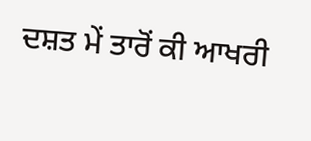ਦਸ਼ਤ ਮੇਂ ਤਾਰੋਂ ਕੀ ਆਖਰੀ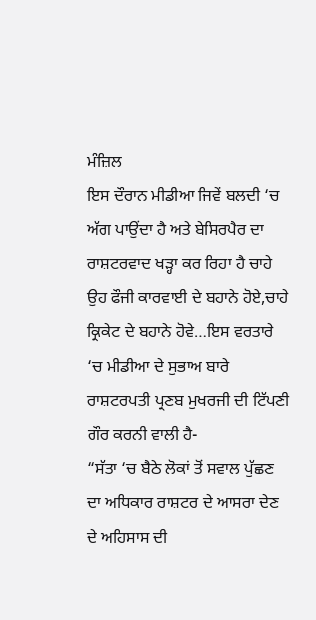ਮੰਜ਼ਿਲ
ਇਸ ਦੌਰਾਨ ਮੀਡੀਆ ਜਿਵੇਂ ਬਲਦੀ ‘ਚ ਅੱਗ ਪਾਉਂਦਾ ਹੈ ਅਤੇ ਬੇਸਿਰਪੈਰ ਦਾ ਰਾਸ਼ਟਰਵਾਦ ਖੜ੍ਹਾ ਕਰ ਰਿਹਾ ਹੈ ਚਾਹੇ ਉਹ ਫੌਜੀ ਕਾਰਵਾਈ ਦੇ ਬਹਾਨੇ ਹੋਏ,ਚਾਹੇ ਕ੍ਰਿਕੇਟ ਦੇ ਬਹਾਨੇ ਹੋਵੇ…ਇਸ ਵਰਤਾਰੇ ‘ਚ ਮੀਡੀਆ ਦੇ ਸੁਭਾਅ ਬਾਰੇ ਰਾਸ਼ਟਰਪਤੀ ਪ੍ਰਣਬ ਮੁਖਰਜੀ ਦੀ ਟਿੱਪਣੀ ਗੌਰ ਕਰਨੀ ਵਾਲੀ ਹੈ-
“ਸੱਤਾ ‘ਚ ਬੈਠੇ ਲੋਕਾਂ ਤੋਂ ਸਵਾਲ ਪੁੱਛਣ ਦਾ ਅਧਿਕਾਰ ਰਾਸ਼ਟਰ ਦੇ ਆਸਰਾ ਦੇਣ ਦੇ ਅਹਿਸਾਸ ਦੀ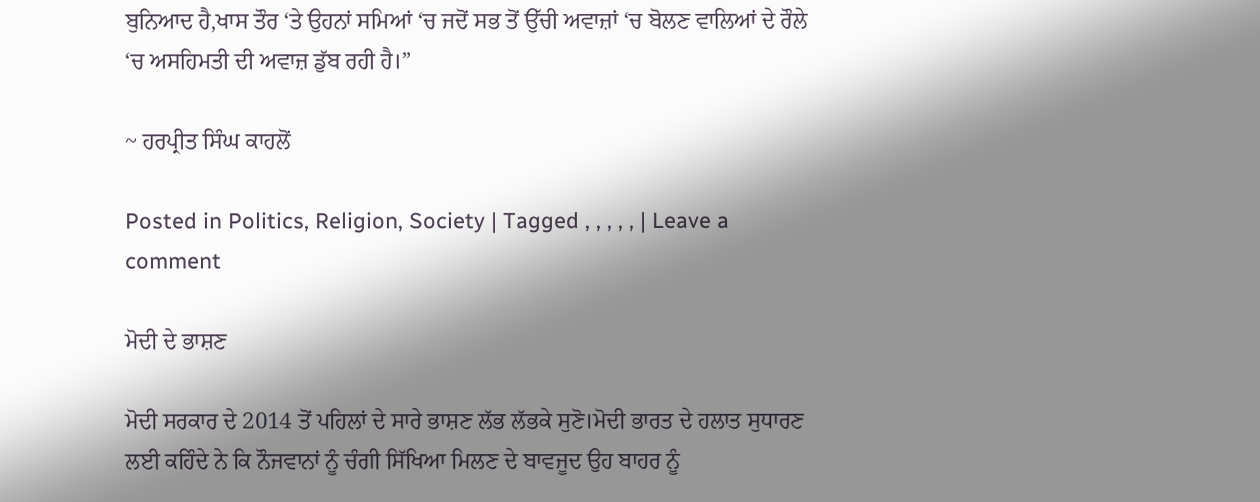ਬੁਨਿਆਦ ਹੈ,ਖਾਸ ਤੌਰ ‘ਤੇ ਉਹਨਾਂ ਸਮਿਆਂ ‘ਚ ਜਦੋਂ ਸਭ ਤੋਂ ਉੱਚੀ ਅਵਾਜ਼ਾਂ ‘ਚ ਬੋਲਣ ਵਾਲਿਆਂ ਦੇ ਰੌਲੇ ‘ਚ ਅਸਹਿਮਤੀ ਦੀ ਅਵਾਜ਼ ਡੁੱਬ ਰਹੀ ਹੈ।”

~ ਹਰਪ੍ਰੀਤ ਸਿੰਘ ਕਾਹਲੋਂ

Posted in Politics, Religion, Society | Tagged , , , , , | Leave a comment

ਮੋਦੀ ਦੇ ਭਾਸ਼ਣ

ਮੋਦੀ ਸਰਕਾਰ ਦੇ 2014 ਤੋਂ ਪਹਿਲਾਂ ਦੇ ਸਾਰੇ ਭਾਸ਼ਣ ਲੱਭ ਲੱਭਕੇ ਸੁਣੋ।ਮੋਦੀ ਭਾਰਤ ਦੇ ਹਲਾਤ ਸੁਧਾਰਣ ਲਈ ਕਹਿੰਦੇ ਨੇ ਕਿ ਨੌਜਵਾਨਾਂ ਨੂੰ ਚੰਗੀ ਸਿੱਖਿਆ ਮਿਲਣ ਦੇ ਬਾਵਜੂਦ ਉਹ ਬਾਹਰ ਨੂੰ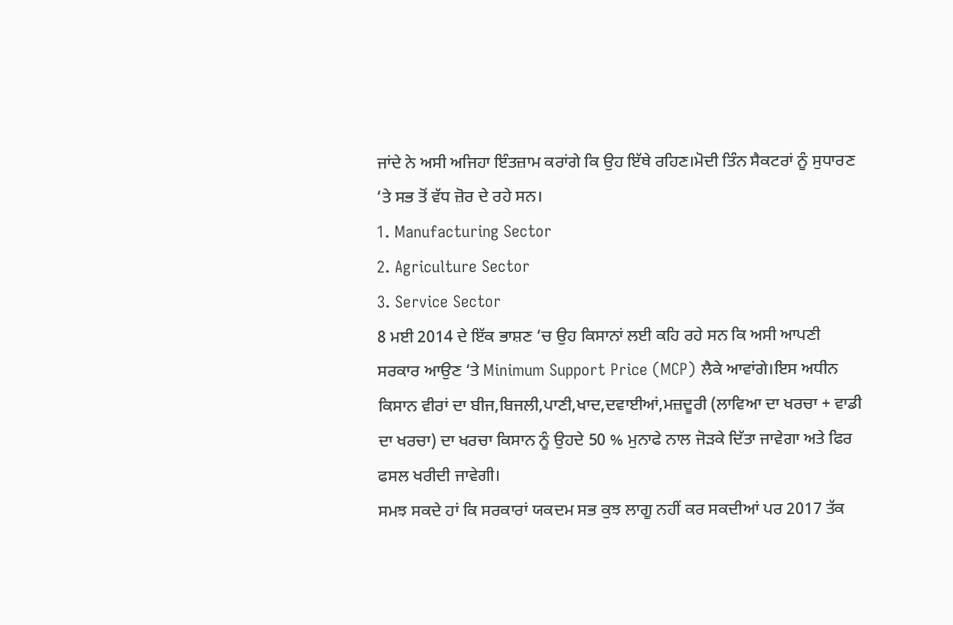ਜਾਂਦੇ ਨੇ ਅਸੀ ਅਜਿਹਾ ਇੰਤਜ਼ਾਮ ਕਰਾਂਗੇ ਕਿ ਉਹ ਇੱਥੇ ਰਹਿਣ।ਮੋਦੀ ਤਿੰਨ ਸੈਕਟਰਾਂ ਨੂੰ ਸੁਧਾਰਣ ‘ਤੇ ਸਭ ਤੋਂ ਵੱਧ ਜ਼ੋਰ ਦੇ ਰਹੇ ਸਨ।
1. Manufacturing Sector
2. Agriculture Sector
3. Service Sector
8 ਮਈ 2014 ਦੇ ਇੱਕ ਭਾਸ਼ਣ ‘ਚ ਉਹ ਕਿਸਾਨਾਂ ਲਈ ਕਹਿ ਰਹੇ ਸਨ ਕਿ ਅਸੀ ਆਪਣੀ ਸਰਕਾਰ ਆਉਣ ‘ਤੇ Minimum Support Price (MCP) ਲੈਕੇ ਆਵਾਂਗੇ।ਇਸ ਅਧੀਨ ਕਿਸਾਨ ਵੀਰਾਂ ਦਾ ਬੀਜ,ਬਿਜਲੀ,ਪਾਣੀ,ਖਾਦ,ਦਵਾਈਆਂ,ਮਜ਼ਦੂਰੀ (ਲਾਵਿਆ ਦਾ ਖਰਚਾ + ਵਾਡੀ ਦਾ ਖਰਚਾ) ਦਾ ਖਰਚਾ ਕਿਸਾਨ ਨੂੰ ਉਹਦੇ 50 % ਮੁਨਾਫੇ ਨਾਲ ਜੋੜਕੇ ਦਿੱਤਾ ਜਾਵੇਗਾ ਅਤੇ ਫਿਰ ਫਸਲ ਖਰੀਦੀ ਜਾਵੇਗੀ।
ਸਮਝ ਸਕਦੇ ਹਾਂ ਕਿ ਸਰਕਾਰਾਂ ਯਕਦਮ ਸਭ ਕੁਝ ਲਾਗੂ ਨਹੀਂ ਕਰ ਸਕਦੀਆਂ ਪਰ 2017 ਤੱਕ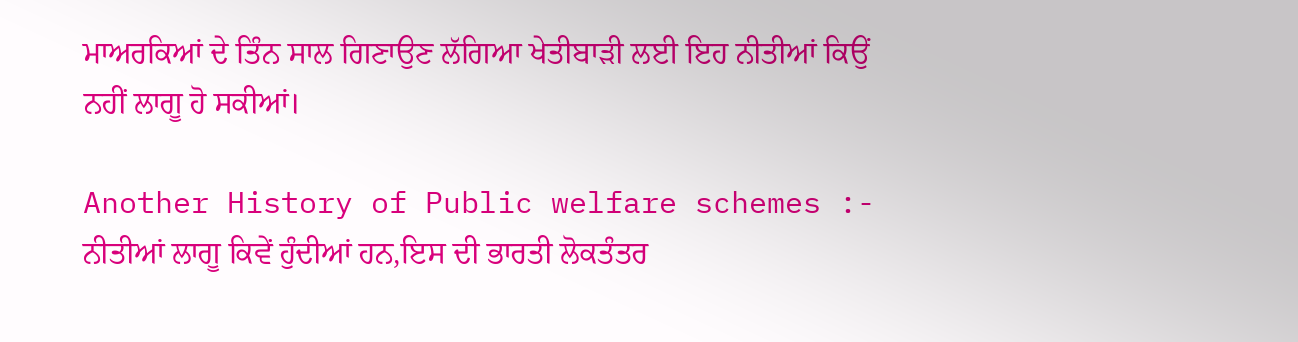ਮਾਅਰਕਿਆਂ ਦੇ ਤਿੰਨ ਸਾਲ ਗਿਣਾਉਣ ਲੱਗਿਆ ਖੇਤੀਬਾੜੀ ਲਈ ਇਹ ਨੀਤੀਆਂ ਕਿਉਂ ਨਹੀਂ ਲਾਗੂ ਹੋ ਸਕੀਆਂ।

Another History of Public welfare schemes :-
ਨੀਤੀਆਂ ਲਾਗੂ ਕਿਵੇਂ ਹੁੰਦੀਆਂ ਹਨ,ਇਸ ਦੀ ਭਾਰਤੀ ਲੋਕਤੰਤਰ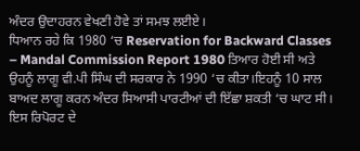ਅੰਦਰ ਉਦਾਹਰਨ ਵੇਖਣੀ ਹੋਵੇ ਤਾਂ ਸਮਝ ਲਈਏ।
ਧਿਆਨ ਰਹੇ ਕਿ 1980 ‘ਚ Reservation for Backward Classes – Mandal Commission Report 1980 ਤਿਆਰ ਹੋਈ ਸੀ ਅਤੇ ਉਹਨੂੰ ਲਾਗੂ ਵੀ.ਪੀ ਸਿੰਘ ਦੀ ਸਰਕਾਰ ਨੇ 1990 ‘ਚ ਕੀਤਾ।ਇਹਨੂੰ 10 ਸਾਲ ਬਾਅਦ ਲਾਗੂ ਕਰਨ ਅੰਦਰ ਸਿਆਸੀ ਪਾਰਟੀਆਂ ਦੀ ਇੱਛਾ ਸ਼ਕਤੀ ‘ਚ ਘਾਟ ਸੀ।
ਇਸ ਰਿਪੋਰਟ ਦੇ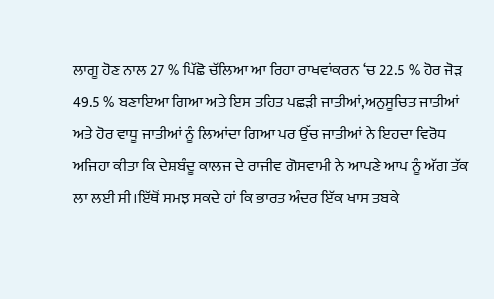ਲਾਗੂ ਹੋਣ ਨਾਲ 27 % ਪਿੱਛੋ ਚੱਲਿਆ ਆ ਰਿਹਾ ਰਾਖਵਾਂਕਰਨ ‘ਚ 22.5 % ਹੋਰ ਜੋੜ 49.5 % ਬਣਾਇਆ ਗਿਆ ਅਤੇ ਇਸ ਤਹਿਤ ਪਛੜੀ ਜਾਤੀਆਂ,ਅਨੁਸੂਚਿਤ ਜਾਤੀਆਂ ਅਤੇ ਹੋਰ ਵਾਧੂ ਜਾਤੀਆਂ ਨੂੰ ਲਿਆਂਦਾ ਗਿਆ ਪਰ ਉੱਚ ਜਾਤੀਆਂ ਨੇ ਇਹਦਾ ਵਿਰੋਧ ਅਜਿਹਾ ਕੀਤਾ ਕਿ ਦੇਸ਼ਬੰਦੂ ਕਾਲਜ ਦੇ ਰਾਜੀਵ ਗੋਸਵਾਮੀ ਨੇ ਆਪਣੇ ਆਪ ਨੂੰ ਅੱਗ ਤੱਕ ਲਾ ਲਈ ਸੀ।ਇੱਥੋਂ ਸਮਝ ਸਕਦੇ ਹਾਂ ਕਿ ਭਾਰਤ ਅੰਦਰ ਇੱਕ ਖਾਸ ਤਬਕੇ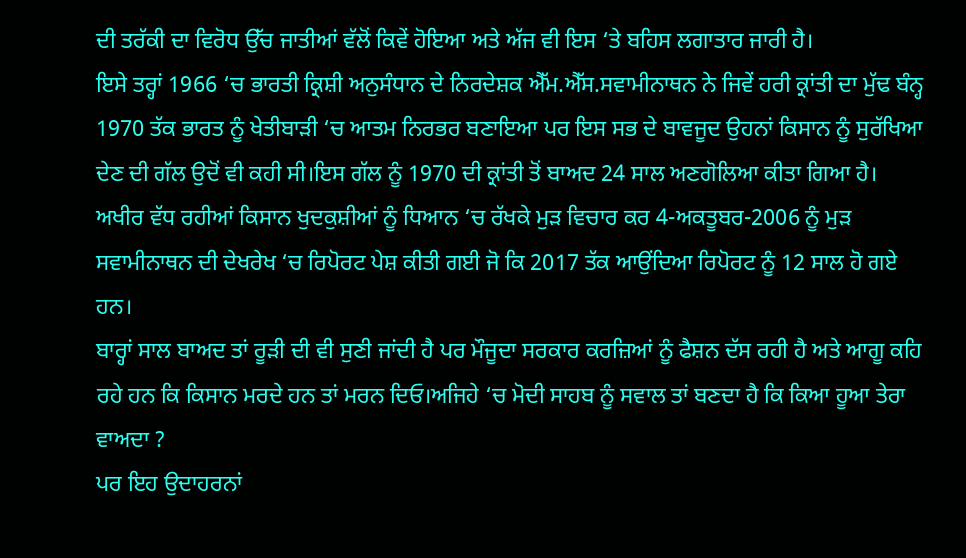ਦੀ ਤਰੱਕੀ ਦਾ ਵਿਰੋਧ ਉੱਚ ਜਾਤੀਆਂ ਵੱਲੋਂ ਕਿਵੇਂ ਹੋਇਆ ਅਤੇ ਅੱਜ ਵੀ ਇਸ ‘ਤੇ ਬਹਿਸ ਲਗਾਤਾਰ ਜਾਰੀ ਹੈ।
ਇਸੇ ਤਰ੍ਹਾਂ 1966 ‘ਚ ਭਾਰਤੀ ਕ੍ਰਿਸ਼ੀ ਅਨੁਸੰਧਾਨ ਦੇ ਨਿਰਦੇਸ਼ਕ ਐੱਮ.ਐੱਸ.ਸਵਾਮੀਨਾਥਨ ਨੇ ਜਿਵੇਂ ਹਰੀ ਕ੍ਰਾਂਤੀ ਦਾ ਮੁੱਢ ਬੰਨ੍ਹ 1970 ਤੱਕ ਭਾਰਤ ਨੂੰ ਖੇਤੀਬਾੜੀ ‘ਚ ਆਤਮ ਨਿਰਭਰ ਬਣਾਇਆ ਪਰ ਇਸ ਸਭ ਦੇ ਬਾਵਜੂਦ ਉਹਨਾਂ ਕਿਸਾਨ ਨੂੰ ਸੁਰੱਖਿਆ ਦੇਣ ਦੀ ਗੱਲ ਉਦੋਂ ਵੀ ਕਹੀ ਸੀ।ਇਸ ਗੱਲ ਨੂੰ 1970 ਦੀ ਕ੍ਰਾਂਤੀ ਤੋਂ ਬਾਅਦ 24 ਸਾਲ ਅਣਗੋਲਿਆ ਕੀਤਾ ਗਿਆ ਹੈ।
ਅਖੀਰ ਵੱਧ ਰਹੀਆਂ ਕਿਸਾਨ ਖੁਦਕੁਸ਼ੀਆਂ ਨੂੰ ਧਿਆਨ ‘ਚ ਰੱਖਕੇ ਮੁੜ ਵਿਚਾਰ ਕਰ 4-ਅਕਤੂਬਰ-2006 ਨੂੰ ਮੁੜ ਸਵਾਮੀਨਾਥਨ ਦੀ ਦੇਖਰੇਖ ‘ਚ ਰਿਪੋਰਟ ਪੇਸ਼ ਕੀਤੀ ਗਈ ਜੋ ਕਿ 2017 ਤੱਕ ਆਉਂਦਿਆ ਰਿਪੋਰਟ ਨੂੰ 12 ਸਾਲ ਹੋ ਗਏ ਹਨ।
ਬਾਰ੍ਹਾਂ ਸਾਲ ਬਾਅਦ ਤਾਂ ਰੂੜੀ ਦੀ ਵੀ ਸੁਣੀ ਜਾਂਦੀ ਹੈ ਪਰ ਮੌਜੂਦਾ ਸਰਕਾਰ ਕਰਜ਼ਿਆਂ ਨੂੰ ਫੈਸ਼ਨ ਦੱਸ ਰਹੀ ਹੈ ਅਤੇ ਆਗੂ ਕਹਿ ਰਹੇ ਹਨ ਕਿ ਕਿਸਾਨ ਮਰਦੇ ਹਨ ਤਾਂ ਮਰਨ ਦਿਓ।ਅਜਿਹੇ ‘ਚ ਮੋਦੀ ਸਾਹਬ ਨੂੰ ਸਵਾਲ ਤਾਂ ਬਣਦਾ ਹੈ ਕਿ ਕਿਆ ਹੂਆ ਤੇਰਾ ਵਾਅਦਾ ?
ਪਰ ਇਹ ਉਦਾਹਰਨਾਂ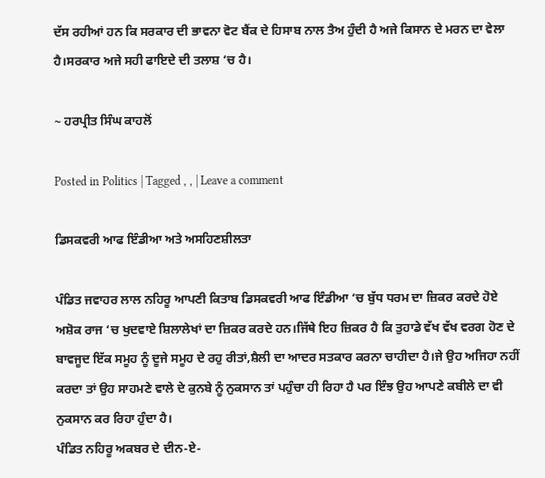ਦੱਸ ਰਹੀਆਂ ਹਨ ਕਿ ਸਰਕਾਰ ਦੀ ਭਾਵਨਾ ਵੋਟ ਬੈਂਕ ਦੇ ਹਿਸਾਬ ਨਾਲ ਤੈਅ ਹੁੰਦੀ ਹੈ ਅਜੇ ਕਿਸਾਨ ਦੇ ਮਰਨ ਦਾ ਵੇਲਾ ਹੈ।ਸਰਕਾਰ ਅਜੇ ਸਹੀ ਫਾਇਦੇ ਦੀ ਤਲਾਸ਼ ‘ਚ ਹੈ।

~ ਹਰਪ੍ਰੀਤ ਸਿੰਘ ਕਾਹਲੋਂ

Posted in Politics | Tagged , , | Leave a comment

ਡਿਸਕਵਰੀ ਆਫ ਇੰਡੀਆ ਅਤੇ ਅਸਹਿਣਸ਼ੀਲਤਾ

ਪੰਡਿਤ ਜਵਾਹਰ ਲਾਲ ਨਹਿਰੂ ਆਪਣੀ ਕਿਤਾਬ ਡਿਸਕਵਰੀ ਆਫ ਇੰਡੀਆ ‘ਚ ਬੁੱਧ ਧਰਮ ਦਾ ਜ਼ਿਕਰ ਕਰਦੇ ਹੋਏ ਅਸ਼ੋਕ ਰਾਜ ‘ਚ ਖੁਦਵਾਏ ਸ਼ਿਲਾਲੇਖਾਂ ਦਾ ਜ਼ਿਕਰ ਕਰਦੇ ਹਨ।ਜਿੱਥੇ ਇਹ ਜ਼ਿਕਰ ਹੈ ਕਿ ਤੁਹਾਡੇ ਵੱਖ ਵੱਖ ਵਰਗ ਹੋਣ ਦੇ ਬਾਵਜੂਦ ਇੱਕ ਸਮੂਹ ਨੂੰ ਦੂਜੇ ਸਮੂਹ ਦੇ ਰਹੁ ਰੀਤਾਂ,ਸ਼ੈਲੀ ਦਾ ਆਦਰ ਸਤਕਾਰ ਕਰਨਾ ਚਾਹੀਦਾ ਹੈ।ਜੇ ਉਹ ਅਜਿਹਾ ਨਹੀਂ ਕਰਦਾ ਤਾਂ ਉਹ ਸਾਹਮਣੇ ਵਾਲੇ ਦੇ ਕੁਨਬੇ ਨੂੰ ਨੁਕਸਾਨ ਤਾਂ ਪਹੁੰਚਾ ਹੀ ਰਿਹਾ ਹੈ ਪਰ ਇੰਝ ਉਹ ਆਪਣੇ ਕਬੀਲੇ ਦਾ ਵੀ ਨੁਕਸਾਨ ਕਰ ਰਿਹਾ ਹੁੰਦਾ ਹੈ।
ਪੰਡਿਤ ਨਹਿਰੂ ਅਕਬਰ ਦੇ ਦੀਨ-ਏ-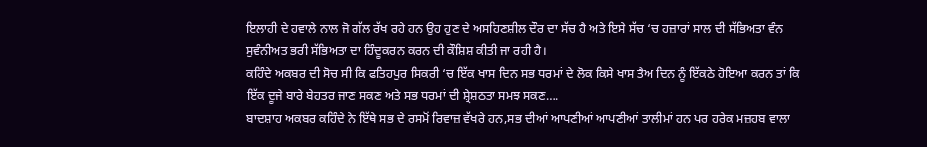ਇਲਾਹੀ ਦੇ ਹਵਾਲੇ ਨਾਲ ਜੋ ਗੱਲ ਰੱਖ ਰਹੇ ਹਨ ਉਹ ਹੁਣ ਦੇ ਅਸਹਿਣਸ਼ੀਲ ਦੌਰ ਦਾ ਸੱਚ ਹੈ ਅਤੇ ਇਸੇ ਸੱਚ ‘ਚ ਹਜ਼ਾਰਾਂ ਸਾਲ ਦੀ ਸੱਭਿਅਤਾ ਵੰਨ ਸੁਵੰਨੀਅਤ ਭਰੀ ਸੱਭਿਅਤਾ ਦਾ ਹਿੰਦੂਕਰਨ ਕਰਨ ਦੀ ਕੌਸ਼ਿਸ਼ ਕੀਤੀ ਜਾ ਰਹੀ ਹੈ।
ਕਹਿੰਦੇ ਅਕਬਰ ਦੀ ਸੋਚ ਸੀ ਕਿ ਫਤਿਹਪੁਰ ਸਿਕਰੀ ‘ਚ ਇੱਕ ਖਾਸ ਦਿਨ ਸਭ ਧਰਮਾਂ ਦੇ ਲੋਕ ਕਿਸੇ ਖਾਸ ਤੈਅ ਦਿਨ ਨੂੰ ਇੱਕਠੇ ਹੋਇਆ ਕਰਨ ਤਾਂ ਕਿ ਇੱਕ ਦੂਜੇ ਬਾਰੇ ਬੇਹਤਰ ਜਾਣ ਸਕਣ ਅਤੇ ਸਭ ਧਰਮਾਂ ਦੀ ਸ਼੍ਰੇਸ਼ਠਤਾ ਸਮਝ ਸਕਣ….
ਬਾਦਸ਼ਾਹ ਅਕਬਰ ਕਹਿੰਦੇ ਨੇ ਇੱਥੇ ਸਭ ਦੇ ਰਸਮੋਂ ਰਿਵਾਜ਼ ਵੱਖਰੇ ਹਨ,ਸਭ ਦੀਆਂ ਆਪਣੀਆਂ ਆਪਣੀਆਂ ਤਾਲੀਮਾਂ ਹਨ ਪਰ ਹਰੇਕ ਮਜ਼ਹਬ ਵਾਲਾ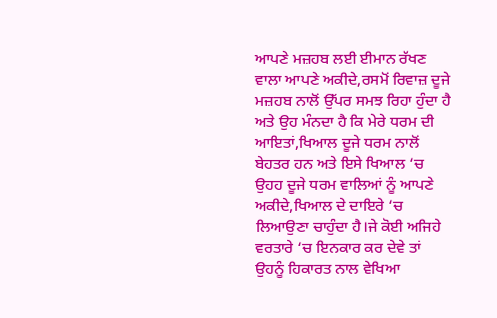ਆਪਣੇ ਮਜ਼ਹਬ ਲਈ ਈਮਾਨ ਰੱਖਣ ਵਾਲਾ ਆਪਣੇ ਅਕੀਦੇ,ਰਸਮੋਂ ਰਿਵਾਜ਼ ਦੂਜੇ ਮਜ਼ਹਬ ਨਾਲੋਂ ਉੱਪਰ ਸਮਝ ਰਿਹਾ ਹੁੰਦਾ ਹੈ ਅਤੇ ਉਹ ਮੰਨਦਾ ਹੈ ਕਿ ਮੇਰੇ ਧਰਮ ਦੀ ਆਇਤਾਂ,ਖਿਆਲ ਦੂਜੇ ਧਰਮ ਨਾਲੋਂ ਬੇਹਤਰ ਹਨ ਅਤੇ ਇਸੇ ਖਿਆਲ ‘ਚ ਉਹਹ ਦੂਜੇ ਧਰਮ ਵਾਲਿਆਂ ਨੂੰ ਆਪਣੇ ਅਕੀਦੇ,ਖਿਆਲ ਦੇ ਦਾਇਰੇ ‘ਚ ਲਿਆਉਣਾ ਚਾਹੁੰਦਾ ਹੈ।ਜੇ ਕੋਈ ਅਜਿਹੇ ਵਰਤਾਰੇ ‘ਚ ਇਨਕਾਰ ਕਰ ਦੇਵੇ ਤਾਂ ਉਹਨੂੰ ਹਿਕਾਰਤ ਨਾਲ ਵੇਖਿਆ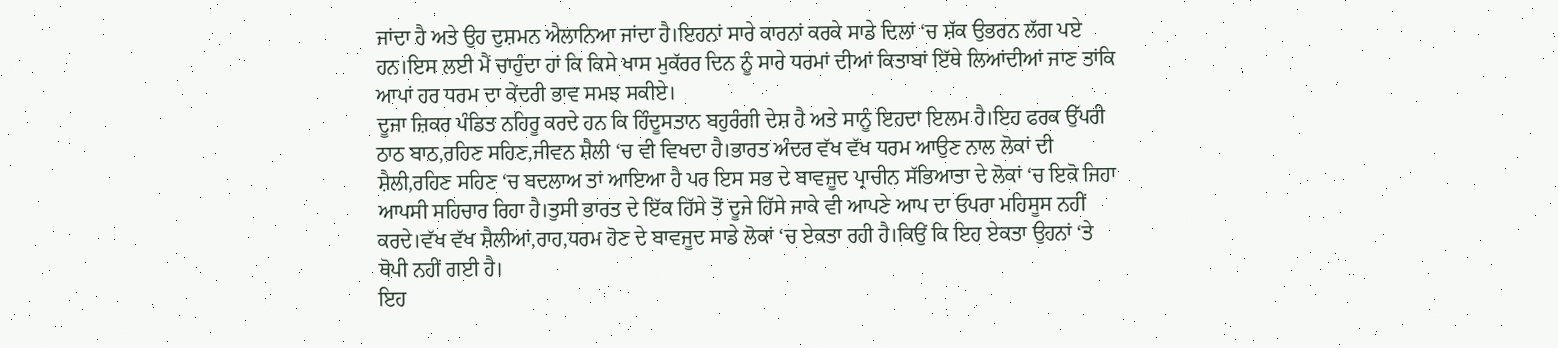ਜਾਂਦਾ ਹੈ ਅਤੇ ਉਹ ਦੁਸ਼ਮਨ ਐਲਾਨਿਆ ਜਾਂਦਾ ਹੈ।ਇਹਨਾਂ ਸਾਰੇ ਕਾਰਨਾਂ ਕਰਕੇ ਸਾਡੇ ਦਿਲਾਂ ‘ਚ ਸ਼ੱਕ ਉਭਰਨ ਲੱਗ ਪਏ ਹਨ।ਇਸ ਲਈ ਮੈਂ ਚਾਹੁੰਦਾ ਹਾਂ ਕਿ ਕਿਸੇ ਖਾਸ ਮੁਕੱਰਰ ਦਿਨ ਨੂੰ ਸਾਰੇ ਧਰਮਾਂ ਦੀਆਂ ਕਿਤਾਬਾਂ ਇੱਥੇ ਲਿਆਂਦੀਆਂ ਜਾਣ ਤਾਂਕਿ ਆਪਾਂ ਹਰ ਧਰਮ ਦਾ ਕੇਂਦਰੀ ਭਾਵ ਸਮਝ ਸਕੀਏ।
ਦੂਜਾ ਜ਼ਿਕਰ ਪੰਡਿਤ ਨਹਿਰੂ ਕਰਦੇ ਹਨ ਕਿ ਹਿੰਦੂਸਤਾਨ ਬਹੁਰੰਗੀ ਦੇਸ਼ ਹੈ ਅਤੇ ਸਾਨੂੰ ਇਹਦਾ ਇਲਮ ਹੈ।ਇਹ ਫਰਕ ਉੱਪਰੀ ਠਾਠ ਬਾਠ,ਰਹਿਣ ਸਹਿਣ,ਜੀਵਨ ਸ਼ੈਲੀ ‘ਚ ਵੀ ਵਿਖਦਾ ਹੈ।ਭਾਰਤ ਅੰਦਰ ਵੱਖ ਵੱਖ ਧਰਮ ਆਉਣ ਨਾਲ ਲੋਕਾਂ ਦੀ ਸ਼ੈਲੀ,ਰਹਿਣ ਸਹਿਣ ‘ਚ ਬਦਲਾਅ ਤਾਂ ਆਇਆ ਹੈ ਪਰ ਇਸ ਸਭ ਦੇ ਬਾਵਜੂਦ ਪ੍ਰਾਚੀਨ ਸੱਭਿਆਤਾ ਦੇ ਲੋਕਾਂ ‘ਚ ਇਕੋ ਜਿਹਾ ਆਪਸੀ ਸਹਿਚਾਰ ਰਿਹਾ ਹੈ।ਤੁਸੀ ਭਾਰਤ ਦੇ ਇੱਕ ਹਿੱਸੇ ਤੋਂ ਦੂਜੇ ਹਿੱਸੇ ਜਾਕੇ ਵੀ ਆਪਣੇ ਆਪ ਦਾ ਓਪਰਾ ਮਹਿਸੂਸ ਨਹੀਂ ਕਰਦੇ।ਵੱਖ ਵੱਖ ਸ਼ੈਲੀਆਂ,ਰਾਹ,ਧਰਮ ਹੋਣ ਦੇ ਬਾਵਜੂਦ ਸਾਡੇ ਲੋਕਾਂ ‘ਚ ਏਕਤਾ ਰਹੀ ਹੈ।ਕਿਉਂ ਕਿ ਇਹ ਏਕਤਾ ਉਹਨਾਂ ‘ਤੇ ਥੋਪੀ ਨਹੀਂ ਗਈ ਹੈ।
ਇਹ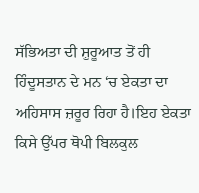ਸੱਭਿਅਤਾ ਦੀ ਸ਼ੁਰੂਆਤ ਤੋਂ ਹੀ ਹਿੰਦੂਸਤਾਨ ਦੇ ਮਨ ‘ਚ ਏਕਤਾ ਦਾ ਅਹਿਸਾਸ ਜ਼ਰੂਰ ਰਿਹਾ ਹੈ।ਇਹ ਏਕਤਾ ਕਿਸੇ ਉੱਪਰ ਥੋਪੀ ਬਿਲਕੁਲ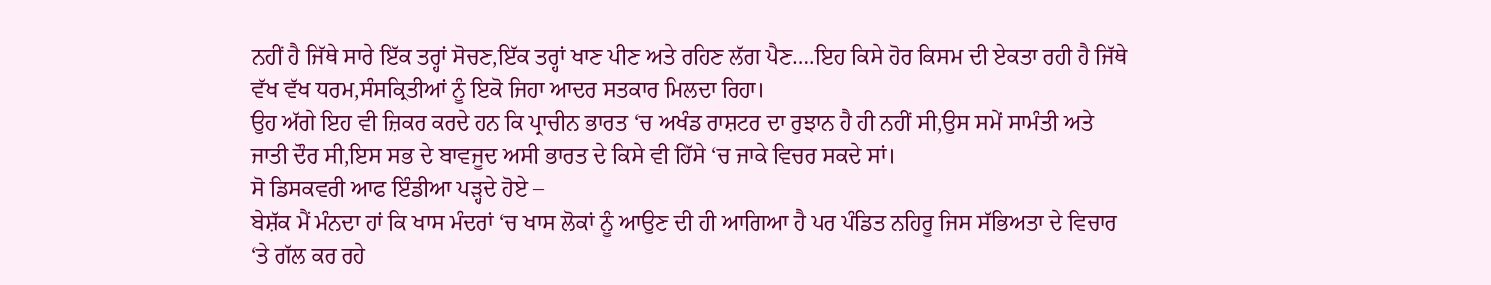ਨਹੀਂ ਹੈ ਜਿੱਥੇ ਸਾਰੇ ਇੱਕ ਤਰ੍ਹਾਂ ਸੋਚਣ,ਇੱਕ ਤਰ੍ਹਾਂ ਖਾਣ ਪੀਣ ਅਤੇ ਰਹਿਣ ਲੱਗ ਪੈਣ….ਇਹ ਕਿਸੇ ਹੋਰ ਕਿਸਮ ਦੀ ਏਕਤਾ ਰਹੀ ਹੈ ਜਿੱਥੇ ਵੱਖ ਵੱਖ ਧਰਮ,ਸੰਸਕ੍ਰਿਤੀਆਂ ਨੂੰ ਇਕੋ ਜਿਹਾ ਆਦਰ ਸਤਕਾਰ ਮਿਲਦਾ ਰਿਹਾ।
ਉਹ ਅੱਗੇ ਇਹ ਵੀ ਜ਼ਿਕਰ ਕਰਦੇ ਹਨ ਕਿ ਪ੍ਰਾਚੀਨ ਭਾਰਤ ‘ਚ ਅਖੰਡ ਰਾਸ਼ਟਰ ਦਾ ਰੁਝਾਨ ਹੈ ਹੀ ਨਹੀਂ ਸੀ,ਉਸ ਸਮੇਂ ਸਾਮੰਤੀ ਅਤੇ ਜਾਤੀ ਦੌਰ ਸੀ,ਇਸ ਸਭ ਦੇ ਬਾਵਜੂਦ ਅਸੀ ਭਾਰਤ ਦੇ ਕਿਸੇ ਵੀ ਹਿੱਸੇ ‘ਚ ਜਾਕੇ ਵਿਚਰ ਸਕਦੇ ਸਾਂ।
ਸੋ ਡਿਸਕਵਰੀ ਆਫ ਇੰਡੀਆ ਪੜ੍ਹਦੇ ਹੋਏ –
ਬੇਸ਼ੱਕ ਮੈਂ ਮੰਨਦਾ ਹਾਂ ਕਿ ਖਾਸ ਮੰਦਰਾਂ ‘ਚ ਖਾਸ ਲੋਕਾਂ ਨੂੰ ਆਉਣ ਦੀ ਹੀ ਆਗਿਆ ਹੈ ਪਰ ਪੰਡਿਤ ਨਹਿਰੂ ਜਿਸ ਸੱਭਿਅਤਾ ਦੇ ਵਿਚਾਰ ‘ਤੇ ਗੱਲ ਕਰ ਰਹੇ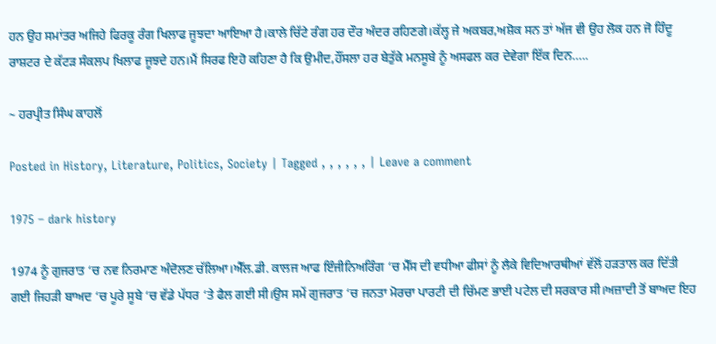ਹਨ ਉਹ ਸਮਾਂਤਰ ਅਜਿਹੇ ਫਿਰਕੂ ਰੰਗ ਖਿਲਾਫ ਜੂਝਦਾ ਆਇਆ ਹੈ।ਕਾਲੇ ਚਿੱਟੇ ਰੰਗ ਹਰ ਦੌਰ ਅੰਦਰ ਰਹਿਣਗੇ।ਕੱਲ੍ਹ ਜੇ ਅਕਬਰ,ਅਸ਼ੋਕ ਸਨ ਤਾਂ ਅੱਜ ਵੀ ਉਹ ਲੋਕ ਹਨ ਜੋ ਹਿੰਦੂ ਰਾਸ਼ਟਰ ਦੇ ਕੱਟੜ ਸੰਕਲਪ ਖਿਲਾਫ ਜੂਝਦੇ ਹਨ।ਮੈਂ ਸਿਰਫ ਇਹੋ ਕਹਿਣਾ ਹੈ ਕਿ ਉਮੀਦ,ਹੌਂਸਲਾ ਹਰ ਬੇਤੁੱਕੇ ਮਨਸੂਬੇ ਨੂੰ ਅਸਫਲ ਕਰ ਦੇਵੇਗਾ ਇੱਕ ਦਿਨ…..

~ ਹਰਪ੍ਰੀਤ ਸਿੰਘ ਕਾਹਲੋਂ

Posted in History, Literature, Politics, Society | Tagged , , , , , , | Leave a comment

1975 – dark history

1974 ਨੂੰ ਗੁਜਰਾਤ ‘ਚ ਨਵ ਨਿਰਮਾਣ ਅੰਦੋਲਣ ਚੱਲਿਆ।ਐੱਲ.ਡੀ. ਕਾਲਜ ਆਫ ਇੰਜੀਨਿਅਰਿੰਗ ‘ਚ ਮੈੱਸ ਦੀ ਵਧੀਆ ਫੀਸਾਂ ਨੂੰ ਲੈਕੇ ਵਿਦਿਆਰਥੀਆਂ ਵੱਲੋਂ ਹੜਤਾਲ ਕਰ ਦਿੱਤੀ ਗਈ ਜਿਹੜੀ ਬਾਅਦ ‘ਚ ਪੂਰੇ ਸੂਬੇ ‘ਚ ਵੱਡੇ ਪੱਧਰ ‘ਤੇ ਫੈਲ ਗਈ ਸੀ।ਉਸ ਸਮੇਂ ਗੁਜਰਾਤ ‘ਚ ਜਨਤਾ ਮੋਰਚਾ ਪਾਰਟੀ ਦੀ ਚਿੱਮਣ ਭਾਈ ਪਟੇਲ ਦੀ ਸਰਕਾਰ ਸੀ।ਅਜ਼ਾਦੀ ਤੋਂ ਬਾਅਦ ਇਹ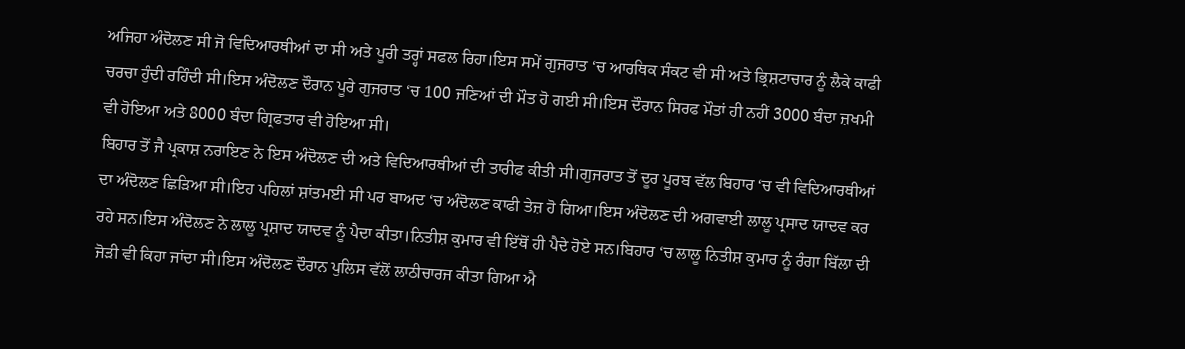ਅਜਿਹਾ ਅੰਦੋਲਣ ਸੀ ਜੋ ਵਿਦਿਆਰਥੀਆਂ ਦਾ ਸੀ ਅਤੇ ਪੂਰੀ ਤਰ੍ਹਾਂ ਸਫਲ ਰਿਹਾ।ਇਸ ਸਮੇਂ ਗੁਜਰਾਤ ‘ਚ ਆਰਥਿਕ ਸੰਕਟ ਵੀ ਸੀ ਅਤੇ ਭ੍ਰਿਸ਼ਟਾਚਾਰ ਨੂੰ ਲੈਕੇ ਕਾਫੀ ਚਰਚਾ ਹੁੰਦੀ ਰਹਿੰਦੀ ਸੀ।ਇਸ ਅੰਦੋਲਣ ਦੌਰਾਨ ਪੂਰੇ ਗੁਜਰਾਤ ‘ਚ 100 ਜਣਿਆਂ ਦੀ ਮੌਤ ਹੋ ਗਈ ਸੀ।ਇਸ ਦੌਰਾਨ ਸਿਰਫ ਮੌਤਾਂ ਹੀ ਨਹੀਂ 3000 ਬੰਦਾ ਜ਼ਖਮੀ ਵੀ ਹੋਇਆ ਅਤੇ 8000 ਬੰਦਾ ਗ੍ਰਿਫਤਾਰ ਵੀ ਹੋਇਆ ਸੀ।
ਬਿਹਾਰ ਤੋਂ ਜੈ ਪ੍ਰਕਾਸ਼ ਨਰਾਇਣ ਨੇ ਇਸ ਅੰਦੋਲਣ ਦੀ ਅਤੇ ਵਿਦਿਆਰਥੀਆਂ ਦੀ ਤਾਰੀਫ ਕੀਤੀ ਸੀ।ਗੁਜਰਾਤ ਤੋਂ ਦੂਰ ਪੂਰਬ ਵੱਲ ਬਿਹਾਰ ‘ਚ ਵੀ ਵਿਦਿਆਰਥੀਆਂ ਦਾ ਅੰਦੋਲਣ ਛਿੜਿਆ ਸੀ।ਇਹ ਪਹਿਲਾਂ ਸ਼ਾਂਤਮਈ ਸੀ ਪਰ ਬਾਅਦ ‘ਚ ਅੰਦੋਲਣ ਕਾਫੀ ਤੇਜ਼ ਹੋ ਗਿਆ।ਇਸ ਅੰਦੋਲਣ ਦੀ ਅਗਵਾਈ ਲਾਲੂ ਪ੍ਰਸਾਦ ਯਾਦਵ ਕਰ ਰਹੇ ਸਨ।ਇਸ ਅੰਦੋਲਣ ਨੇ ਲਾਲੂ ਪ੍ਰਸ਼ਾਦ ਯਾਦਵ ਨੂੰ ਪੈਦਾ ਕੀਤਾ।ਨਿਤੀਸ਼ ਕੁਮਾਰ ਵੀ ਇੱਥੋਂ ਹੀ ਪੈਦੇ ਹੋਏ ਸਨ।ਬਿਹਾਰ ‘ਚ ਲਾਲੂ ਨਿਤੀਸ਼ ਕੁਮਾਰ ਨੂੰ ਰੰਗਾ ਬਿੱਲਾ ਦੀ ਜੋੜੀ ਵੀ ਕਿਹਾ ਜਾਂਦਾ ਸੀ।ਇਸ ਅੰਦੋਲਣ ਦੌਰਾਨ ਪੁਲਿਸ ਵੱਲੋਂ ਲਾਠੀਚਾਰਜ ਕੀਤਾ ਗਿਆ ਐ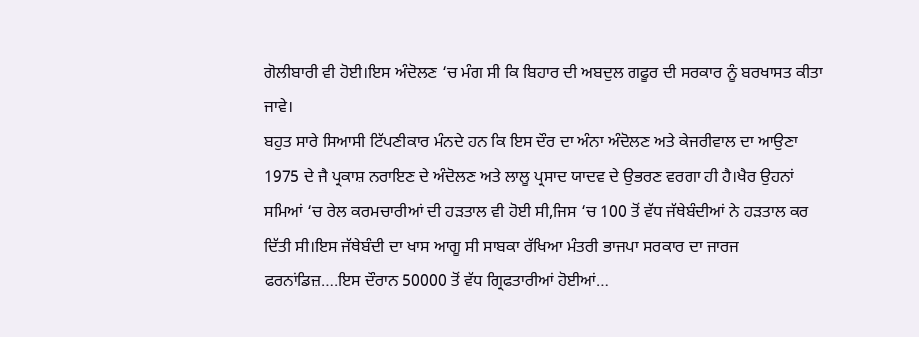ਗੋਲੀਬਾਰੀ ਵੀ ਹੋਈ।ਇਸ ਅੰਦੋਲਣ ‘ਚ ਮੰਗ ਸੀ ਕਿ ਬਿਹਾਰ ਦੀ ਅਬਦੁਲ ਗਫੂਰ ਦੀ ਸਰਕਾਰ ਨੂੰ ਬਰਖਾਸਤ ਕੀਤਾ ਜਾਵੇ।
ਬਹੁਤ ਸਾਰੇ ਸਿਆਸੀ ਟਿੱਪਣੀਕਾਰ ਮੰਨਦੇ ਹਨ ਕਿ ਇਸ ਦੌਰ ਦਾ ਅੰਨਾ ਅੰਦੋਲਣ ਅਤੇ ਕੇਜਰੀਵਾਲ ਦਾ ਆਉਣਾ 1975 ਦੇ ਜੈ ਪ੍ਰਕਾਸ਼ ਨਰਾਇਣ ਦੇ ਅੰਦੋਲਣ ਅਤੇ ਲਾਲੂ ਪ੍ਰਸਾਦ ਯਾਦਵ ਦੇ ਉਭਰਣ ਵਰਗਾ ਹੀ ਹੈ।ਖੈਰ ਉਹਨਾਂ ਸਮਿਆਂ ‘ਚ ਰੇਲ ਕਰਮਚਾਰੀਆਂ ਦੀ ਹੜਤਾਲ ਵੀ ਹੋਈ ਸੀ,ਜਿਸ ‘ਚ 100 ਤੋਂ ਵੱਧ ਜੱਥੇਬੰਦੀਆਂ ਨੇ ਹੜਤਾਲ ਕਰ ਦਿੱਤੀ ਸੀ।ਇਸ ਜੱਥੇਬੰਦੀ ਦਾ ਖਾਸ ਆਗੂ ਸੀ ਸਾਬਕਾ ਰੱਖਿਆ ਮੰਤਰੀ ਭਾਜਪਾ ਸਰਕਾਰ ਦਾ ਜਾਰਜ ਫਰਨਾਂਡਿਜ਼….ਇਸ ਦੌਰਾਨ 50000 ਤੋਂ ਵੱਧ ਗ੍ਰਿਫਤਾਰੀਆਂ ਹੋਈਆਂ…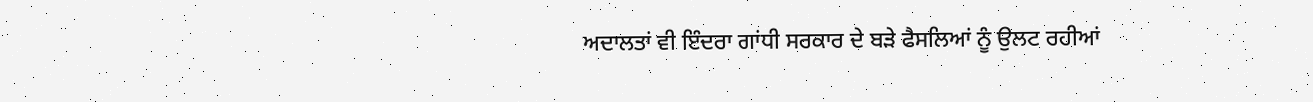ਅਦਾਲਤਾਂ ਵੀ ਇੰਦਰਾ ਗਾਂਧੀ ਸਰਕਾਰ ਦੇ ਬੜੇ ਫੈਸਲਿਆਂ ਨੂੰ ਉਲਟ ਰਹੀਆਂ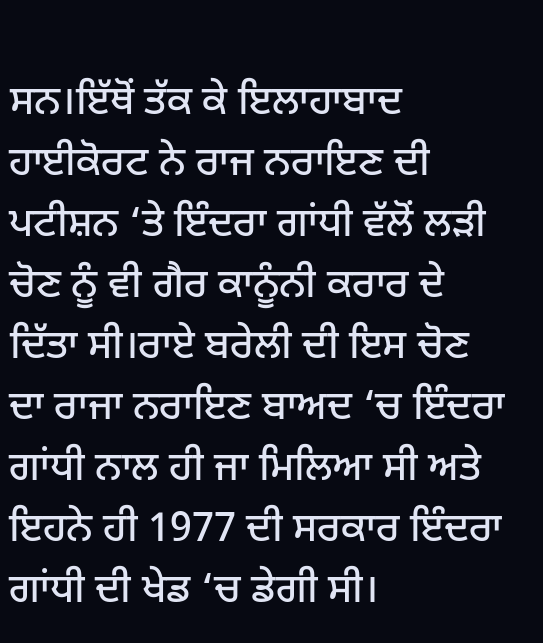ਸਨ।ਇੱਥੋਂ ਤੱਕ ਕੇ ਇਲਾਹਾਬਾਦ ਹਾਈਕੋਰਟ ਨੇ ਰਾਜ ਨਰਾਇਣ ਦੀ ਪਟੀਸ਼ਨ ‘ਤੇ ਇੰਦਰਾ ਗਾਂਧੀ ਵੱਲੋਂ ਲੜੀ ਚੋਣ ਨੂੰ ਵੀ ਗੈਰ ਕਾਨੂੰਨੀ ਕਰਾਰ ਦੇ ਦਿੱਤਾ ਸੀ।ਰਾਏ ਬਰੇਲੀ ਦੀ ਇਸ ਚੋਣ ਦਾ ਰਾਜਾ ਨਰਾਇਣ ਬਾਅਦ ‘ਚ ਇੰਦਰਾ ਗਾਂਧੀ ਨਾਲ ਹੀ ਜਾ ਮਿਲਿਆ ਸੀ ਅਤੇ ਇਹਨੇ ਹੀ 1977 ਦੀ ਸਰਕਾਰ ਇੰਦਰਾ ਗਾਂਧੀ ਦੀ ਖੇਡ ‘ਚ ਡੇਗੀ ਸੀ।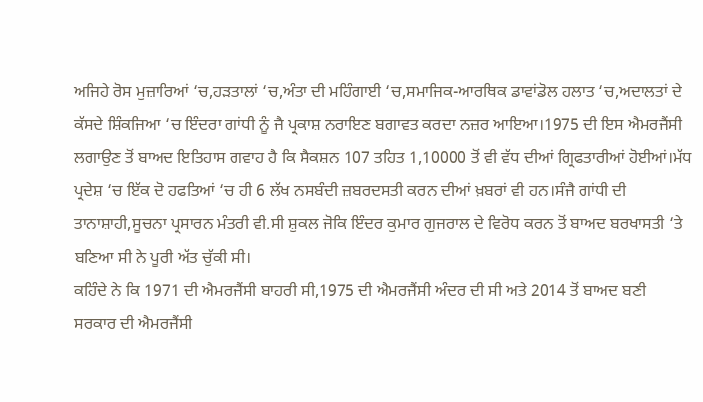ਅਜਿਹੇ ਰੋਸ ਮੁਜ਼ਾਰਿਆਂ ‘ਚ,ਹੜਤਾਲਾਂ ‘ਚ,ਅੰਤਾ ਦੀ ਮਹਿੰਗਾਈ ‘ਚ,ਸਮਾਜਿਕ-ਆਰਥਿਕ ਡਾਵਾਂਡੋਲ ਹਲਾਤ ‘ਚ,ਅਦਾਲਤਾਂ ਦੇ ਕੱਸਦੇ ਸ਼ਿੰਕਜਿਆ ‘ਚ ਇੰਦਰਾ ਗਾਂਧੀ ਨੂੰ ਜੈ ਪ੍ਰਕਾਸ਼ ਨਰਾਇਣ ਬਗਾਵਤ ਕਰਦਾ ਨਜ਼ਰ ਆਇਆ।1975 ਦੀ ਇਸ ਐਮਰਜੈਂਸੀ ਲਗਾਉਣ ਤੋਂ ਬਾਅਦ ਇਤਿਹਾਸ ਗਵਾਹ ਹੈ ਕਿ ਸੈਕਸ਼ਨ 107 ਤਹਿਤ 1,10000 ਤੋਂ ਵੀ ਵੱਧ ਦੀਆਂ ਗ੍ਰਿਫਤਾਰੀਆਂ ਹੋਈਆਂ।ਮੱਧ ਪ੍ਰਦੇਸ਼ ‘ਚ ਇੱਕ ਦੋ ਹਫਤਿਆਂ ‘ਚ ਹੀ 6 ਲੱਖ ਨਸਬੰਦੀ ਜ਼ਬਰਦਸਤੀ ਕਰਨ ਦੀਆਂ ਖ਼ਬਰਾਂ ਵੀ ਹਨ।ਸੰਜੈ ਗਾਂਧੀ ਦੀ ਤਾਨਾਸ਼ਾਹੀ,ਸੂਚਨਾ ਪ੍ਰਸਾਰਨ ਮੰਤਰੀ ਵੀ.ਸੀ ਸ਼ੁਕਲ ਜੋਕਿ ਇੰਦਰ ਕੁਮਾਰ ਗੁਜਰਾਲ ਦੇ ਵਿਰੋਧ ਕਰਨ ਤੋਂ ਬਾਅਦ ਬਰਖਾਸਤੀ ‘ਤੇ ਬਣਿਆ ਸੀ ਨੇ ਪੂਰੀ ਅੱਤ ਚੁੱਕੀ ਸੀ।
ਕਹਿੰਦੇ ਨੇ ਕਿ 1971 ਦੀ ਐਮਰਜੈਂਸੀ ਬਾਹਰੀ ਸੀ,1975 ਦੀ ਐਮਰਜੈਂਸੀ ਅੰਦਰ ਦੀ ਸੀ ਅਤੇ 2014 ਤੋਂ ਬਾਅਦ ਬਣੀ ਸਰਕਾਰ ਦੀ ਐਮਰਜੈਂਸੀ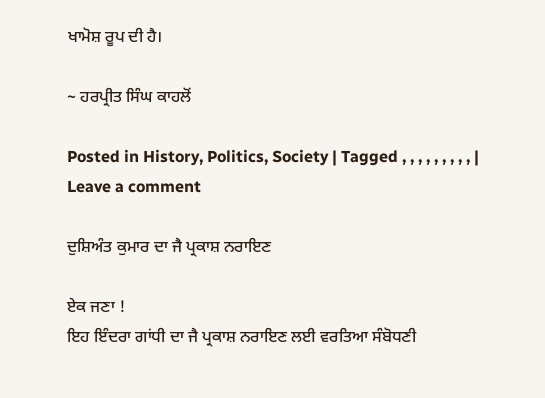ਖਾਮੋਸ਼ ਰੂਪ ਦੀ ਹੈ।

~ ਹਰਪ੍ਰੀਤ ਸਿੰਘ ਕਾਹਲੋਂ

Posted in History, Politics, Society | Tagged , , , , , , , , , | Leave a comment

ਦੁਸ਼ਿਅੰਤ ਕੁਮਾਰ ਦਾ ਜੈ ਪ੍ਰਕਾਸ਼ ਨਰਾਇਣ

ਏਕ ਜਣਾ !
ਇਹ ਇੰਦਰਾ ਗਾਂਧੀ ਦਾ ਜੈ ਪ੍ਰਕਾਸ਼ ਨਰਾਇਣ ਲਈ ਵਰਤਿਆ ਸੰਬੋਧਣੀ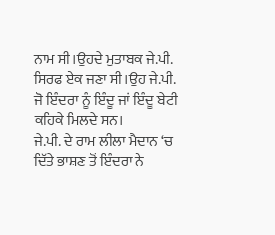ਨਾਮ ਸੀ।ਉਹਦੇ ਮੁਤਾਬਕ ਜੇ.ਪੀ. ਸਿਰਫ ਏਕ ਜਣਾ ਸੀ।ਉਹ ਜੇ.ਪੀ. ਜੋ ਇੰਦਰਾ ਨੂੰ ਇੰਦੂ ਜਾਂ ਇੰਦੂ ਬੇਟੀ ਕਹਿਕੇ ਮਿਲਦੇ ਸਨ।
ਜੇ.ਪੀ. ਦੇ ਰਾਮ ਲੀਲਾ ਮੈਦਾਨ ‘ਚ ਦਿੱਤੇ ਭਾਸ਼ਣ ਤੋਂ ਇੰਦਰਾ ਨੇ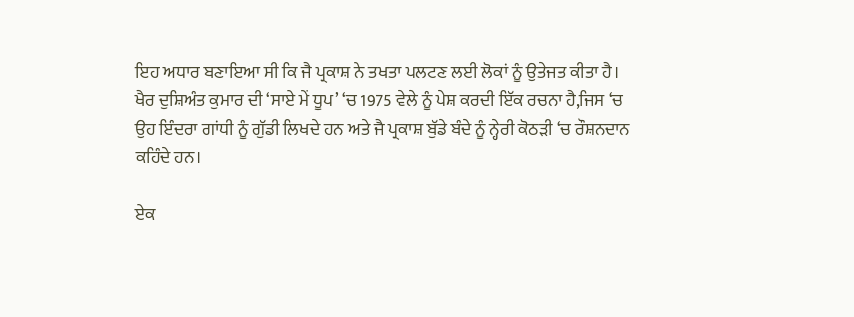ਇਹ ਅਧਾਰ ਬਣਾਇਆ ਸੀ ਕਿ ਜੈ ਪ੍ਰਕਾਸ਼ ਨੇ ਤਖਤਾ ਪਲਟਣ ਲਈ ਲੋਕਾਂ ਨੂੰ ਉਤੇਜਤ ਕੀਤਾ ਹੈ।
ਖੈਰ ਦੁਸ਼ਿਅੰਤ ਕੁਮਾਰ ਦੀ ‘ਸਾਏ ਮੇਂ ਧੂਪ’ ‘ਚ 1975 ਵੇਲੇ ਨੂੰ ਪੇਸ਼ ਕਰਦੀ ਇੱਕ ਰਚਨਾ ਹੈ,ਜਿਸ ‘ਚ ਉਹ ਇੰਦਰਾ ਗਾਂਧੀ ਨੂੰ ਗੁੱਡੀ ਲਿਖਦੇ ਹਨ ਅਤੇ ਜੈ ਪ੍ਰਕਾਸ਼ ਬੁੱਡੇ ਬੰਦੇ ਨੂੰ ਨ੍ਹੇਰੀ ਕੋਠੜੀ ‘ਚ ਰੌਸ਼ਨਦਾਨ ਕਹਿੰਦੇ ਹਨ।

ਏਕ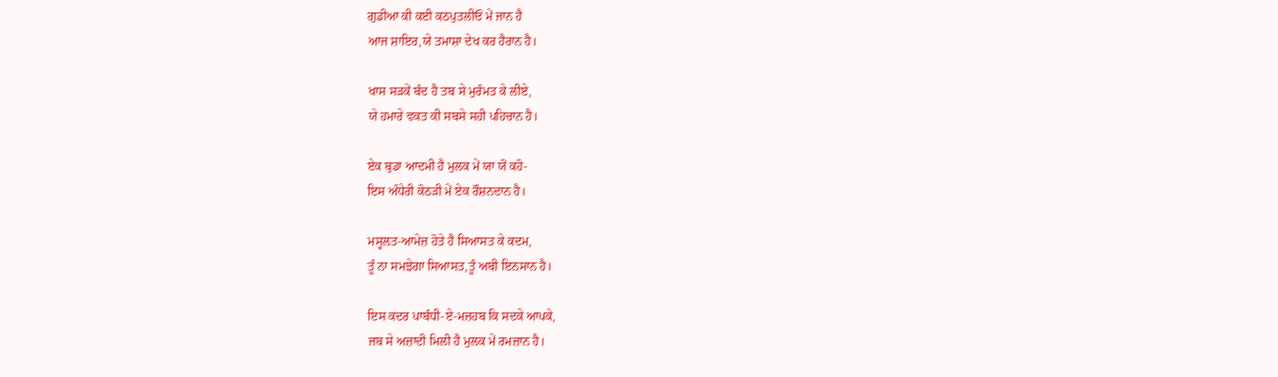ਗੁਡੀਆ ਕੀ ਕਈ ਕਠਪੁਤਲੀਓਂ ਮੇਂ ਜਾਨ ਹੈ
ਆਜ ਸ਼ਾਇਰ,ਯੇ ਤਮਾਸ਼ਾ ਦੇਖ ਕਰ ਹੈਰਾਨ ਹੈ।

ਖਾਸ ਸੜਕੇਂ ਬੰਦ ਹੈ ਤਬ ਸੇ ਮੁਰੰਮਤ ਕੇ ਲੀਏ,
ਯੇ ਹਮਾਰੇ ਵਕਤ ਕੀ ਸਬਸੇ ਸਹੀ ਪਹਿਚਾਨ ਹੈ।

ਏਕ ਬੁਡਾ ਆਦਮੀ ਹੈ ਮੁਲਕ ਮੇਂ ਯਾ ਯੋਂ ਕਹੋ-
ਇਸ ਅੰਧੇਰੀ ਕੋਠੜੀ ਮੇਂ ਏਕ ਰੌਸ਼ਨਦਾਨ ਹੈ।

ਮਸ੍ਹਲਤ-ਆਮੇਜ਼ ਹੋਤੇ ਹੈ ਸਿਆਸਤ ਕੇ ਕਦਮ,
ਤੂੰ ਨਾ ਸਮਝੇਗਾ ਸਿਆਸਤ,ਤੂੰ ਅਬੀ ਇਨਸਾਨ ਹੈ।

ਇਸ ਕਦਰ ਪਾਬੰਧੀ-ਏ-ਮਜ਼ਹਬ ਕਿ ਸਦਕੇ ਆਪਕੇ,
ਜਬ ਸੇ ਅਜ਼ਾਦੀ ਮਿਲੀ ਹੈ ਮੁਲਕ ਮੇਂ ਰਮਜ਼ਾਨ ਹੈ।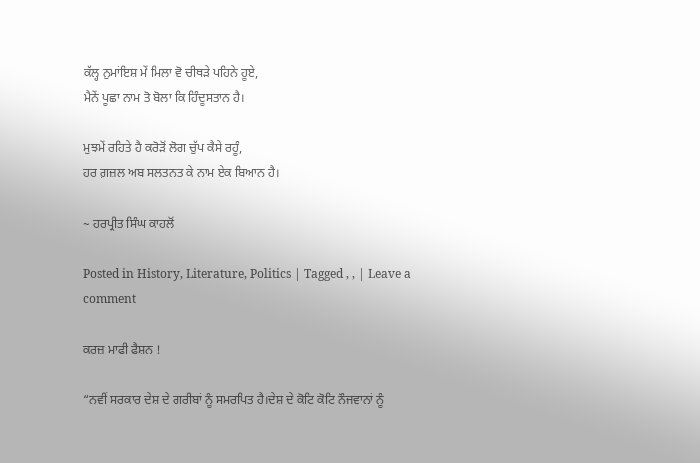ਕੱਲ੍ਹ ਨੁਮਾਂਇਸ਼ ਮੇਂ ਮਿਲਾ ਵੋ ਚੀਥੜੇ ਪਹਿਨੇ ਹੂਏ,
ਮੈਨੇਂ ਪੂਛਾ ਨਾਮ ਤੋ ਬੋਲਾ ਕਿ ਹਿੰਦੂਸਤਾਨ ਹੈ।

ਮੁਝਮੇਂ ਰਹਿਤੇ ਹੈ ਕਰੋੜੋਂ ਲੋਗ ਚੁੱਪ ਕੈਸੇ ਰਹੂੰ,
ਹਰ ਗ਼ਜ਼ਲ ਅਬ ਸਲਤਨਤ ਕੇ ਨਾਮ ਏਕ ਬਿਆਨ ਹੈ।

~ ਹਰਪ੍ਰੀਤ ਸਿੰਘ ਕਾਹਲੋਂ

Posted in History, Literature, Politics | Tagged , , | Leave a comment

ਕਰਜ਼ ਮਾਫੀ ਫੈਸ਼ਨ !

“ਨਵੀਂ ਸਰਕਾਰ ਦੇਸ਼ ਦੇ ਗਰੀਬਾਂ ਨੂੰ ਸਮਰਪਿਤ ਹੈ।ਦੇਸ਼ ਦੇ ਕੋਟਿ ਕੋਟਿ ਨੌਜਵਾਨਾਂ ਨੂੰ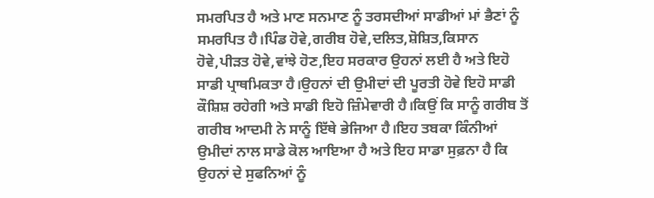ਸਮਰਪਿਤ ਹੈ ਅਤੇ ਮਾਣ ਸਨਮਾਣ ਨੂੰ ਤਰਸਦੀਆਂ ਸਾਡੀਆਂ ਮਾਂ ਭੈਣਾਂ ਨੂੰ ਸਮਰਪਿਤ ਹੈ।ਪਿੰਡ ਹੋਵੇ,ਗਰੀਬ ਹੋਵੇ,ਦਲਿਤ,ਸ਼ੋਸ਼ਿਤ,ਕਿਸਾਨ ਹੋਵੇ,ਪੀੜਤ ਹੋਵੇ,ਵਾਂਝੇ ਹੋਣ,ਇਹ ਸਰਕਾਰ ਉਹਨਾਂ ਲਈ ਹੈ ਅਤੇ ਇਹੋ ਸਾਡੀ ਪ੍ਰਾਥਮਿਕਤਾ ਹੈ।ਉਹਨਾਂ ਦੀ ਉਮੀਦਾਂ ਦੀ ਪੂਰਤੀ ਹੋਵੇ ਇਹੋ ਸਾਡੀ ਕੌਸ਼ਿਸ਼ ਰਹੇਗੀ ਅਤੇ ਸਾਡੀ ਇਹੋ ਜ਼ਿੰਮੇਵਾਰੀ ਹੈ।ਕਿਉਂ ਕਿ ਸਾਨੂੰ ਗਰੀਬ ਤੋਂ ਗਰੀਬ ਆਦਮੀ ਨੇ ਸਾਨੂੰ ਇੱਥੇ ਭੇਜਿਆ ਹੈ।ਇਹ ਤਬਕਾ ਕਿੰਨੀਆਂ ਉਮੀਦਾਂ ਨਾਲ ਸਾਡੇ ਕੋਲ ਆਇਆ ਹੈ ਅਤੇ ਇਹ ਸਾਡਾ ਸੁਫ਼ਨਾ ਹੈ ਕਿ ਉਹਨਾਂ ਦੇ ਸੁਫਨਿਆਂ ਨੂੰ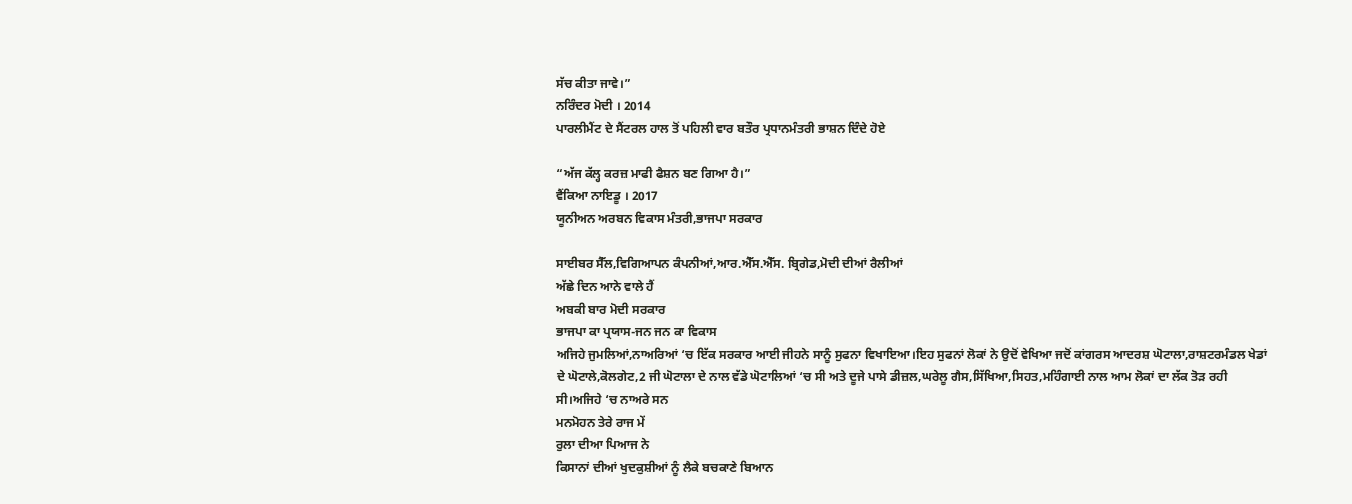ਸੱਚ ਕੀਤਾ ਜਾਵੇ।”
ਨਰਿੰਦਰ ਮੋਦੀ । 2014
ਪਾਰਲੀਮੈਂਟ ਦੇ ਸੈਂਟਰਲ ਹਾਲ ਤੋਂ ਪਹਿਲੀ ਵਾਰ ਬਤੌਰ ਪ੍ਰਧਾਨਮੰਤਰੀ ਭਾਸ਼ਨ ਦਿੰਦੇ ਹੋਏ

“ਅੱਜ ਕੱਲ੍ਹ ਕਰਜ਼ ਮਾਫੀ ਫੈਸ਼ਨ ਬਣ ਗਿਆ ਹੈ।”
ਵੈਂਕਿਆ ਨਾਇਡੂ । 2017
ਯੂਨੀਅਨ ਅਰਬਨ ਵਿਕਾਸ ਮੰਤਰੀ,ਭਾਜਪਾ ਸਰਕਾਰ

ਸਾਈਬਰ ਸੈੱਲ,ਵਿਗਿਆਪਨ ਕੰਪਨੀਆਂ,ਆਰ.ਐੱਸ.ਐੱਸ. ਬ੍ਰਿਗੇਡ,ਮੋਦੀ ਦੀਆਂ ਰੈਲੀਆਂ
ਅੱਛੇ ਦਿਨ ਆਨੇ ਵਾਲੇ ਹੈਂ
ਅਬਕੀ ਬਾਰ ਮੋਦੀ ਸਰਕਾਰ
ਭਾਜਪਾ ਕਾ ਪ੍ਰਯਾਸ-ਜਨ ਜਨ ਕਾ ਵਿਕਾਸ
ਅਜਿਹੇ ਜੁਮਲਿਆਂ,ਨਾਅਰਿਆਂ ‘ਚ ਇੱਕ ਸਰਕਾਰ ਆਈ ਜੀਹਨੇ ਸਾਨੂੰ ਸੁਫਨਾ ਵਿਖਾਇਆ।ਇਹ ਸੁਫਨਾਂ ਲੋਕਾਂ ਨੇ ਉਦੋਂ ਵੇਖਿਆ ਜਦੋਂ ਕਾਂਗਰਸ ਆਦਰਸ਼ ਘੋਟਾਲਾ,ਰਾਸ਼ਟਰਮੰਡਲ ਖੇਡਾਂ ਦੇ ਘੋਟਾਲੇ,ਕੋਲਗੇਟ,2 ਜੀ ਘੋਟਾਲਾ ਦੇ ਨਾਲ ਵੱਡੇ ਘੋਟਾਲਿਆਂ ‘ਚ ਸੀ ਅਤੇ ਦੂਜੇ ਪਾਸੇ ਡੀਜ਼ਲ,ਘਰੇਲੂ ਗੈਸ,ਸਿੱਖਿਆ,ਸਿਹਤ,ਮਹਿੰਗਾਈ ਨਾਲ ਆਮ ਲੋਕਾਂ ਦਾ ਲੱਕ ਤੋੜ ਰਹੀ ਸੀ।ਅਜਿਹੇ ‘ਚ ਨਾਅਰੇ ਸਨ
ਮਨਮੋਹਨ ਤੇਰੇ ਰਾਜ ਮੇਂ
ਰੁਲਾ ਦੀਆ ਪਿਆਜ ਨੇ
ਕਿਸਾਨਾਂ ਦੀਆਂ ਖੁਦਕੁਸ਼ੀਆਂ ਨੂੰ ਲੈਕੇ ਬਚਕਾਣੇ ਬਿਆਨ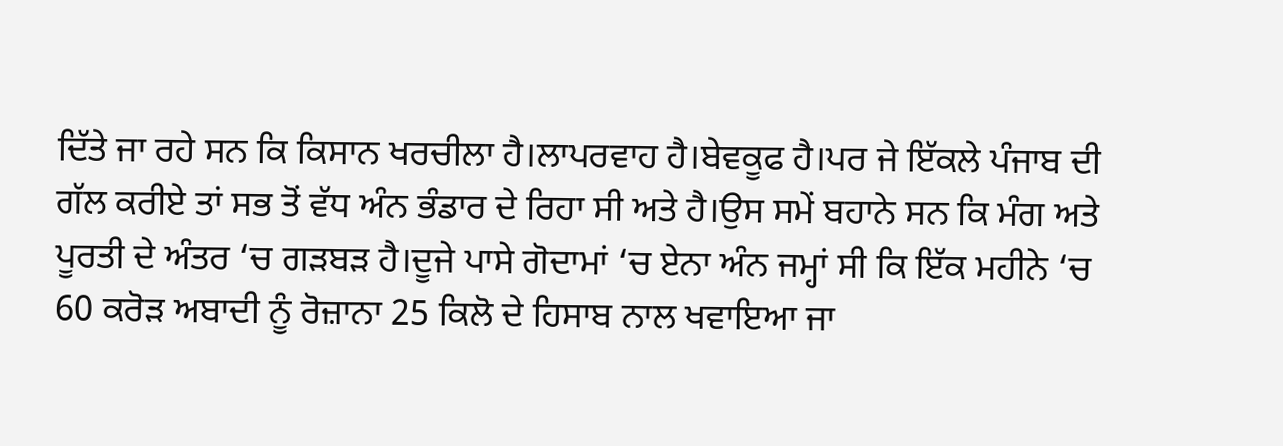ਦਿੱਤੇ ਜਾ ਰਹੇ ਸਨ ਕਿ ਕਿਸਾਨ ਖਰਚੀਲਾ ਹੈ।ਲਾਪਰਵਾਹ ਹੈ।ਬੇਵਕੂਫ ਹੈ।ਪਰ ਜੇ ਇੱਕਲੇ ਪੰਜਾਬ ਦੀ ਗੱਲ ਕਰੀਏ ਤਾਂ ਸਭ ਤੋਂ ਵੱਧ ਅੰਨ ਭੰਡਾਰ ਦੇ ਰਿਹਾ ਸੀ ਅਤੇ ਹੈ।ਉਸ ਸਮੇਂ ਬਹਾਨੇ ਸਨ ਕਿ ਮੰਗ ਅਤੇ ਪੂਰਤੀ ਦੇ ਅੰਤਰ ‘ਚ ਗੜਬੜ ਹੈ।ਦੂਜੇ ਪਾਸੇ ਗੋਦਾਮਾਂ ‘ਚ ਏਨਾ ਅੰਨ ਜਮ੍ਹਾਂ ਸੀ ਕਿ ਇੱਕ ਮਹੀਨੇ ‘ਚ 60 ਕਰੋੜ ਅਬਾਦੀ ਨੂੰ ਰੋਜ਼ਾਨਾ 25 ਕਿਲੋ ਦੇ ਹਿਸਾਬ ਨਾਲ ਖਵਾਇਆ ਜਾ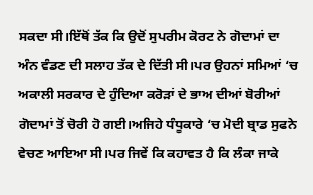ਸਕਦਾ ਸੀ।ਇੱਥੋਂ ਤੱਕ ਕਿ ਉਦੋਂ ਸੁਪਰੀਮ ਕੋਰਟ ਨੇ ਗੋਦਾਮਾਂ ਦਾ ਅੰਨ ਵੰਡਣ ਦੀ ਸਲਾਹ ਤੱਕ ਦੇ ਦਿੱਤੀ ਸੀ।ਪਰ ਉਹਨਾਂ ਸਮਿਆਂ ‘ਚ ਅਕਾਲੀ ਸਰਕਾਰ ਦੇ ਹੁੰਦਿਆ ਕਰੋੜਾਂ ਦੇ ਭਾਅ ਦੀਆਂ ਬੋਰੀਆਂ ਗੋਦਾਮਾਂ ਤੋਂ ਚੋਰੀ ਹੋ ਗਈ।ਅਜਿਹੇ ਧੰਧੂਕਾਰੇ ‘ਚ ਮੋਦੀ ਬ੍ਰਾਡ ਸੁਫਨੇ ਵੇਚਣ ਆਇਆ ਸੀ।ਪਰ ਜਿਵੇਂ ਕਿ ਕਹਾਵਤ ਹੈ ਕਿ ਲੰਕਾ ਜਾਕੇ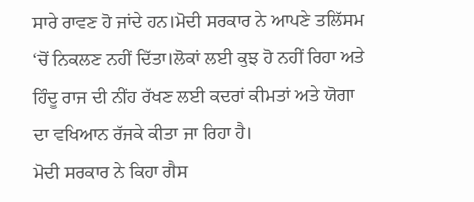ਸਾਰੇ ਰਾਵਣ ਹੋ ਜਾਂਦੇ ਹਨ।ਮੋਦੀ ਸਰਕਾਰ ਨੇ ਆਪਣੇ ਤਲਿੱਸਮ ‘ਚੋਂ ਨਿਕਲਣ ਨਹੀਂ ਦਿੱਤਾ।ਲੋਕਾਂ ਲਈ ਕੁਝ ਹੋ ਨਹੀਂ ਰਿਹਾ ਅਤੇ ਹਿੰਦੂ ਰਾਜ ਦੀ ਨੀਂਹ ਰੱਖਣ ਲਈ ਕਦਰਾਂ ਕੀਮਤਾਂ ਅਤੇ ਯੋਗਾ ਦਾ ਵਖਿਆਨ ਰੱਜਕੇ ਕੀਤਾ ਜਾ ਰਿਹਾ ਹੈ।
ਮੋਦੀ ਸਰਕਾਰ ਨੇ ਕਿਹਾ ਗੈਸ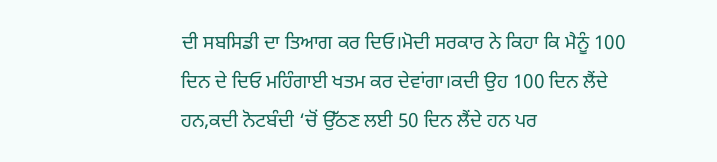ਦੀ ਸਬਸਿਡੀ ਦਾ ਤਿਆਗ ਕਰ ਦਿਓ।ਮੋਦੀ ਸਰਕਾਰ ਨੇ ਕਿਹਾ ਕਿ ਮੈਨੂੰ 100 ਦਿਨ ਦੇ ਦਿਓ ਮਹਿੰਗਾਈ ਖਤਮ ਕਰ ਦੇਵਾਂਗਾ।ਕਦੀ ਉਹ 100 ਦਿਨ ਲੈਂਦੇ ਹਨ,ਕਦੀ ਨੋਟਬੰਦੀ ‘ਚੋਂ ਉੱਠਣ ਲਈ 50 ਦਿਨ ਲੈਂਦੇ ਹਨ ਪਰ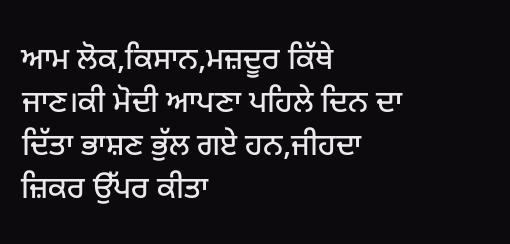ਆਮ ਲੋਕ,ਕਿਸਾਨ,ਮਜ਼ਦੂਰ ਕਿੱਥੇ ਜਾਣ।ਕੀ ਮੋਦੀ ਆਪਣਾ ਪਹਿਲੇ ਦਿਨ ਦਾ ਦਿੱਤਾ ਭਾਸ਼ਣ ਭੁੱਲ ਗਏ ਹਨ,ਜੀਹਦਾ ਜ਼ਿਕਰ ਉੱਪਰ ਕੀਤਾ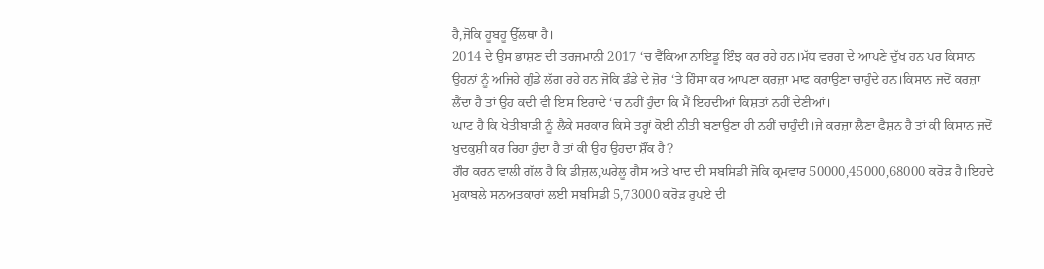ਹੈ,ਜੋਕਿ ਹੂਬਹੂ ਉੱਲਥਾ ਹੈ।
2014 ਦੇ ਉਸ ਭਾਸ਼ਣ ਦੀ ਤਰਜਮਾਨੀ 2017 ‘ਚ ਵੈਂਕਿਆ ਨਾਇਡੂ ਇੰਝ ਕਰ ਰਹੇ ਹਨ।ਮੱਧ ਵਰਗ ਦੇ ਆਪਣੇ ਦੁੱਖ ਹਨ ਪਰ ਕਿਸਾਨ ਉਹਨਾਂ ਨੂੰ ਅਜਿਹੇ ਗੁੰਡੇ ਲੱਗ ਰਹੇ ਹਨ ਜੋਕਿ ਡੰਡੇ ਦੇ ਜ਼ੋਰ ‘ਤੇ ਹਿੰਸਾ ਕਰ ਆਪਣਾ ਕਰਜ਼ਾ ਮਾਫ ਕਰਾਉਣਾ ਚਾਹੁੰਦੇ ਹਨ।ਕਿਸਾਨ ਜਦੋਂ ਕਰਜ਼ਾ ਲੈਂਦਾ ਹੈ ਤਾਂ ਉਹ ਕਦੀ ਵੀ ਇਸ ਇਰਾਦੇ ‘ਚ ਨਹੀਂ ਹੁੰਦਾ ਕਿ ਮੈਂ ਇਹਦੀਆਂ ਕਿਸ਼ਤਾਂ ਨਹੀਂ ਦੇਣੀਆਂ।
ਘਾਟ ਹੈ ਕਿ ਖੇਤੀਬਾੜੀ ਨੂੰ ਲੈਕੇ ਸਰਕਾਰ ਕਿਸੇ ਤਰ੍ਹਾਂ ਕੋਈ ਨੀਤੀ ਬਣਾਉਣਾ ਹੀ ਨਹੀਂ ਚਾਹੁੰਦੀ।ਜੇ ਕਰਜ਼ਾ ਲੈਣਾ ਫੈਸ਼ਨ ਹੈ ਤਾਂ ਕੀ ਕਿਸਾਨ ਜਦੋਂ ਖੁਦਕੁਸ਼ੀ ਕਰ ਰਿਹਾ ਹੁੰਦਾ ਹੈ ਤਾਂ ਕੀ ਉਹ ਉਹਦਾ ਸ਼ੌਂਕ ਹੈ?
ਗੌਰ ਕਰਨ ਵਾਲੀ ਗੱਲ ਹੈ ਕਿ ਡੀਜ਼ਲ,ਘਰੇਲੂ ਗੈਸ ਅਤੇ ਖਾਦ ਦੀ ਸਬਸਿਡੀ ਜੋਕਿ ਕ੍ਰਮਵਾਰ 50000,45000,68000 ਕਰੋੜ ਹੈ।ਇਹਦੇ ਮੁਕਾਬਲੇ ਸਨਅਤਕਾਰਾਂ ਲਈ ਸਬਸਿਡੀ 5,73000 ਕਰੋੜ ਰੁਪਏ ਦੀ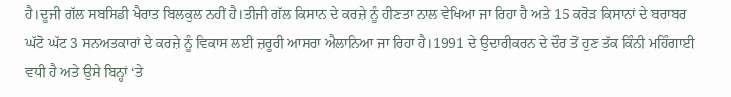ਹੈ।ਦੂਜੀ ਗੱਲ ਸਬਸਿਡੀ ਖੈਰਾਤ ਬਿਲਕੁਲ ਨਹੀਂ ਹੈ।ਤੀਜੀ ਗੱਲ ਕਿਸਾਨ ਦੇ ਕਰਜ਼ੇ ਨੂੰ ਹੀਣਤਾ ਨਾਲ ਵੇਖਿਆ ਜਾ ਰਿਹਾ ਹੈ ਅਤੇ 15 ਕਰੋੜ ਕਿਸਾਨਾਂ ਦੇ ਬਰਾਬਰ ਘੱਟੋ ਘੱਟ 3 ਸਨਅਤਕਾਰਾਂ ਦੇ ਕਰਜ਼ੇ ਨੂੰ ਵਿਕਾਸ ਲਈ ਜ਼ਰੂਰੀ ਆਸਰਾ ਐਲਾਨਿਆ ਜਾ ਰਿਹਾ ਹੈ।1991 ਦੇ ਉਦਾਰੀਕਰਨ ਦੇ ਦੌਰ ਤੋਂ ਹੁਣ ਤੱਕ ਕਿੰਨੀ ਮਹਿੰਗਾਈ ਵਧੀ ਹੈ ਅਤੇ ਉਸੇ ਬਿਨ੍ਹਾਂ ‘ਤੇ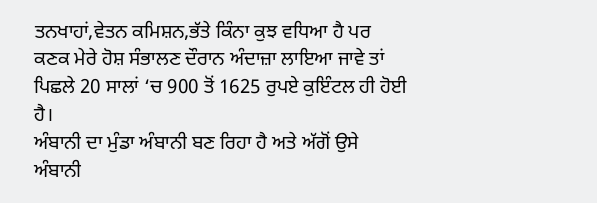ਤਨਖਾਹਾਂ,ਵੇਤਨ ਕਮਿਸ਼ਨ,ਭੱਤੇ ਕਿੰਨਾ ਕੁਝ ਵਧਿਆ ਹੈ ਪਰ ਕਣਕ ਮੇਰੇ ਹੋਸ਼ ਸੰਭਾਲਣ ਦੌਰਾਨ ਅੰਦਾਜ਼ਾ ਲਾਇਆ ਜਾਵੇ ਤਾਂ ਪਿਛਲੇ 20 ਸਾਲਾਂ ‘ਚ 900 ਤੋਂ 1625 ਰੁਪਏ ਕੁਇੰਟਲ ਹੀ ਹੋਈ ਹੈ।
ਅੰਬਾਨੀ ਦਾ ਮੁੰਡਾ ਅੰਬਾਨੀ ਬਣ ਰਿਹਾ ਹੈ ਅਤੇ ਅੱਗੋਂ ਉਸੇ ਅੰਬਾਨੀ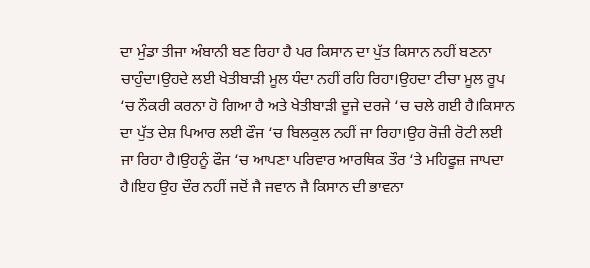ਦਾ ਮੁੰਡਾ ਤੀਜਾ ਅੰਬਾਨੀ ਬਣ ਰਿਹਾ ਹੈ ਪਰ ਕਿਸਾਨ ਦਾ ਪੁੱਤ ਕਿਸਾਨ ਨਹੀਂ ਬਣਨਾ ਚਾਹੁੰਦਾ।ਉਹਦੇ ਲਈ ਖੇਤੀਬਾੜੀ ਮੂਲ ਧੰਦਾ ਨਹੀਂ ਰਹਿ ਰਿਹਾ।ਉਹਦਾ ਟੀਚਾ ਮੂਲ ਰੂਪ ‘ਚ ਨੌਕਰੀ ਕਰਨਾ ਹੋ ਗਿਆ ਹੈ ਅਤੇ ਖੇਤੀਬਾੜੀ ਦੂਜੇ ਦਰਜੇ ‘ਚ ਚਲੇ ਗਈ ਹੈ।ਕਿਸਾਨ ਦਾ ਪੁੱਤ ਦੇਸ਼ ਪਿਆਰ ਲਈ ਫੌਜ ‘ਚ ਬਿਲਕੁਲ ਨਹੀਂ ਜਾ ਰਿਹਾ।ਉਹ ਰੋਜ਼ੀ ਰੋਟੀ ਲਈ ਜਾ ਰਿਹਾ ਹੈ।ਉਹਨੂੰ ਫੌਜ ‘ਚ ਆਪਣਾ ਪਰਿਵਾਰ ਆਰਥਿਕ ਤੌਰ ‘ਤੇ ਮਹਿਫੂਜ਼ ਜਾਪਦਾ ਹੈ।ਇਹ ਉਹ ਦੌਰ ਨਹੀਂ ਜਦੋਂ ਜੈ ਜਵਾਨ ਜੈ ਕਿਸਾਨ ਦੀ ਭਾਵਨਾ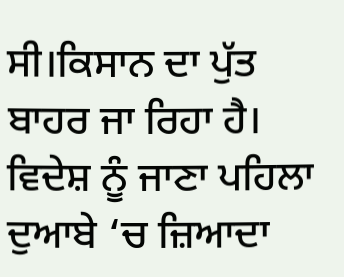ਸੀ।ਕਿਸਾਨ ਦਾ ਪੁੱਤ ਬਾਹਰ ਜਾ ਰਿਹਾ ਹੈ।
ਵਿਦੇਸ਼ ਨੂੰ ਜਾਣਾ ਪਹਿਲਾ ਦੁਆਬੇ ‘ਚ ਜ਼ਿਆਦਾ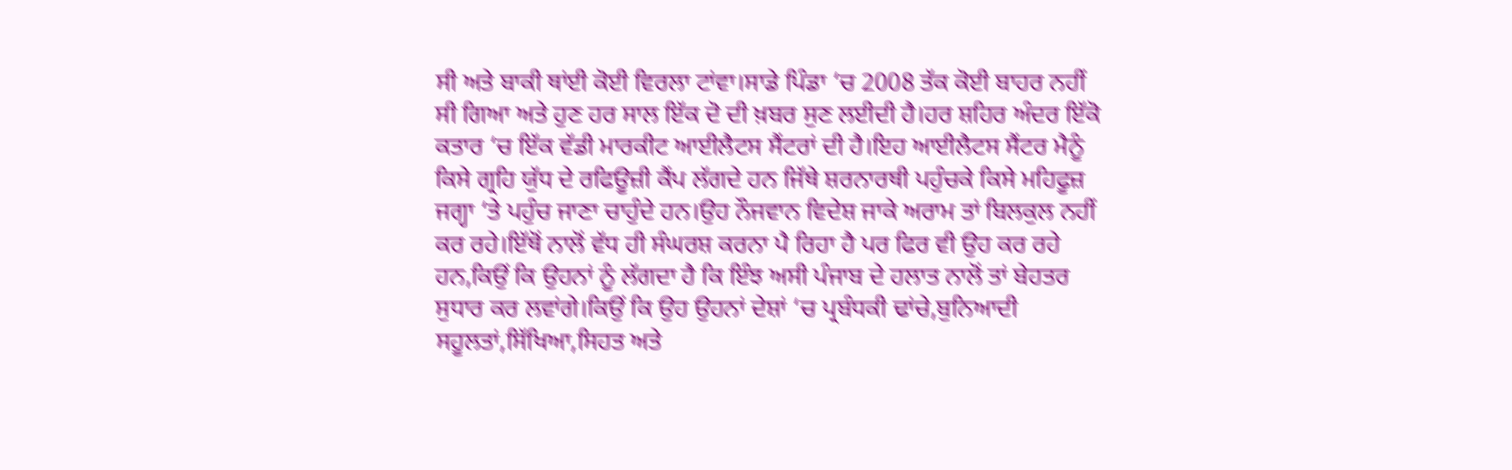ਸੀ ਅਤੇ ਬਾਕੀ ਥਾਂਈ ਕੋਈ ਵਿਰਲਾ ਟਾਂਵਾ।ਸਾਡੇ ਪਿੰਡਾ ‘ਚ 2008 ਤੱਕ ਕੋਈ ਬਾਹਰ ਨਹੀਂ ਸੀ ਗਿਆ ਅਤੇ ਹੁਣ ਹਰ ਸਾਲ ਇੱਕ ਦੋ ਦੀ ਖ਼ਬਰ ਸੁਣ ਲਈਦੀ ਹੈ।ਹਰ ਸ਼ਹਿਰ ਅੰਦਰ ਇੱਕੋ ਕਤਾਰ ‘ਚ ਇੱਕ ਵੱਡੀ ਮਾਰਕੀਟ ਆਈਲੈਟਸ ਸੈਂਟਰਾਂ ਦੀ ਹੈ।ਇਹ ਆਈਲੈਟਸ ਸੈਂਟਰ ਮੈਨੂੰ ਕਿਸੇ ਗ੍ਰਹਿ ਯੁੱਧ ਦੇ ਰਫਿਊਜ਼ੀ ਕੈਂਪ ਲੱਗਦੇ ਹਨ ਜਿੱਥੇ ਸ਼ਰਨਾਰਥੀ ਪਹੁੰਚਕੇ ਕਿਸੇ ਮਹਿਫੂਜ਼ ਜਗ੍ਹਾ ‘ਤੇ ਪਹੁੰਚ ਜਾਣਾ ਚਾਹੁੰਦੇ ਹਨ।ਉਹ ਨੌਜਵਾਨ ਵਿਦੇਸ਼ ਜਾਕੇ ਅਰਾਮ ਤਾਂ ਬਿਲਕੁਲ ਨਹੀਂ ਕਰ ਰਹੇ।ਇੱਥੋਂ ਨਾਲੋਂ ਵੱਧ ਹੀ ਸੰਘਰਸ਼ ਕਰਨਾ ਪੈ ਰਿਹਾ ਹੈ ਪਰ ਫਿਰ ਵੀ ਉਹ ਕਰ ਰਹੇ ਹਨ,ਕਿਉਂ ਕਿ ਉਹਨਾਂ ਨੂੰ ਲੱਗਦਾ ਹੈ ਕਿ ਇੰਝ ਅਸੀ ਪੰਜਾਬ ਦੇ ਹਲਾਤ ਨਾਲੋਂ ਤਾਂ ਬੇਹਤਰ ਸੁਧਾਰ ਕਰ ਲਵਾਂਗੇ।ਕਿਉਂ ਕਿ ਉਹ ਉਹਨਾਂ ਦੇਸ਼ਾਂ ‘ਚ ਪ੍ਰਬੰਧਕੀ ਢਾਂਚੇ,ਬੁਨਿਆਦੀ ਸਹੂਲਤਾਂ,ਸਿੱਖਿਆ,ਸਿਹਤ ਅਤੇ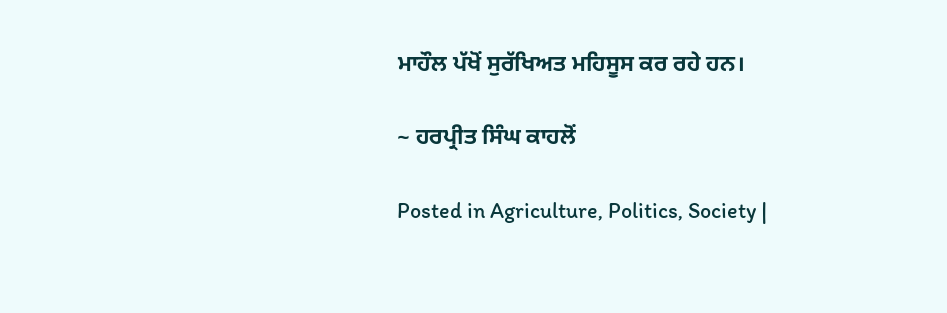ਮਾਹੌਲ ਪੱਖੋਂ ਸੁਰੱਖਿਅਤ ਮਹਿਸੂਸ ਕਰ ਰਹੇ ਹਨ।

~ ਹਰਪ੍ਰੀਤ ਸਿੰਘ ਕਾਹਲੋਂ

Posted in Agriculture, Politics, Society |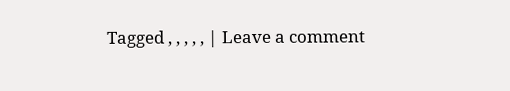Tagged , , , , , | Leave a comment